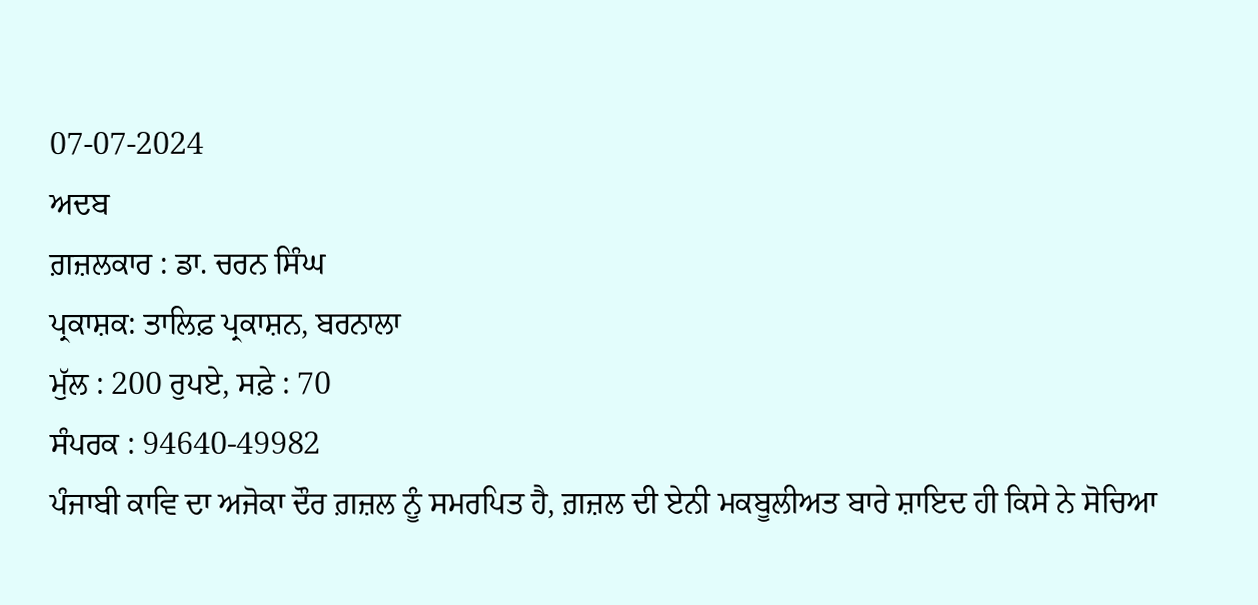07-07-2024
ਅਦਬ
ਗ਼ਜ਼ਲਕਾਰ : ਡਾ. ਚਰਨ ਸਿੰਘ
ਪ੍ਰਕਾਸ਼ਕ: ਤਾਲਿਫ਼ ਪ੍ਰਕਾਸ਼ਨ, ਬਰਨਾਲਾ
ਮੁੱਲ : 200 ਰੁਪਏ, ਸਫ਼ੇ : 70
ਸੰਪਰਕ : 94640-49982
ਪੰਜਾਬੀ ਕਾਵਿ ਦਾ ਅਜੋਕਾ ਦੌਰ ਗ਼ਜ਼ਲ ਨੂੰ ਸਮਰਪਿਤ ਹੈ, ਗ਼ਜ਼ਲ ਦੀ ਏਨੀ ਮਕਬੂਲੀਅਤ ਬਾਰੇ ਸ਼ਾਇਦ ਹੀ ਕਿਸੇ ਨੇ ਸੋਚਿਆ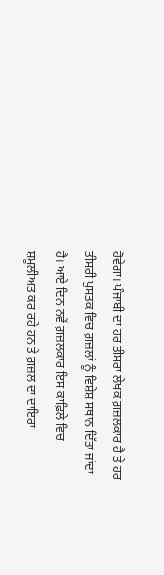ਹੋਵੇਗਾ। ਪੰਜਾਬੀ ਦਾ ਹਰ ਤੀਸਰਾ ਲੇਖਕ ਗ਼ਜ਼ਲਕਾਰ ਹੈ ਤੇ ਹਰ ਤੀਸਰੀ ਪੁਸਤਕ ਵਿਚ ਗ਼ਜ਼ਲਾਂ ਨੂੰ ਵਿਸ਼ੇਸ਼ ਸਥਾਨ ਦਿੱਤਾ ਜਾਂਦਾ ਹੈ। ਆਏ ਦਿਨ ਨਵੇਂ ਗ਼ਜ਼ਲਕਾਰ ਇਸ ਕਾਫ਼ਿਲੇ ਵਿਚ ਸ਼ਮੂਲੀਅਤ ਕਰ ਰਹੇ ਹਨ ਤੇ ਗ਼ਜ਼ਲ ਦਾ ਦਾਇਰਾ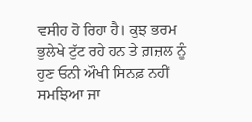ਵਸੀਹ ਹੋ ਰਿਹਾ ਹੈ। ਕੁਝ ਭਰਮ ਭੁਲੇਖੇ ਟੁੱਟ ਰਹੇ ਹਨ ਤੇ ਗ਼ਜ਼ਲ ਨੂੰ ਹੁਣ ਓਨੀ ਔਖੀ ਸਿਨਫ਼ ਨਹੀਂ ਸਮਝਿਆ ਜਾ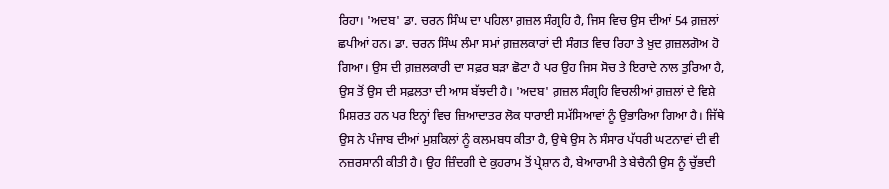ਰਿਹਾ। 'ਅਦਬ' ਡਾ. ਚਰਨ ਸਿੰਘ ਦਾ ਪਹਿਲਾ ਗ਼ਜ਼ਲ ਸੰਗ੍ਰਹਿ ਹੈ, ਜਿਸ ਵਿਚ ਉਸ ਦੀਆਂ 54 ਗ਼ਜ਼ਲਾਂ ਛਪੀਆਂ ਹਨ। ਡਾ. ਚਰਨ ਸਿੰਘ ਲੰਮਾ ਸਮਾਂ ਗ਼ਜ਼ਲਕਾਰਾਂ ਦੀ ਸੰਗਤ ਵਿਚ ਰਿਹਾ ਤੇ ਖ਼ੁਦ ਗ਼ਜ਼ਲਗੋਅ ਹੋ ਗਿਆ। ਉਸ ਦੀ ਗ਼ਜ਼ਲਕਾਰੀ ਦਾ ਸਫ਼ਰ ਬੜਾ ਛੋਟਾ ਹੈ ਪਰ ਉਹ ਜਿਸ ਸੋਚ ਤੇ ਇਰਾਦੇ ਨਾਲ ਤੁਰਿਆ ਹੈ, ਉਸ ਤੋਂ ਉਸ ਦੀ ਸਫ਼ਲਤਾ ਦੀ ਆਸ ਬੱਝਦੀ ਹੈ। 'ਅਦਬ' ਗ਼ਜ਼ਲ ਸੰਗ੍ਰਹਿ ਵਿਚਲੀਆਂ ਗ਼ਜ਼ਲਾਂ ਦੇ ਵਿਸ਼ੇ ਮਿਸ਼ਰਤ ਹਨ ਪਰ ਇਨ੍ਹਾਂ ਵਿਚ ਜ਼ਿਆਦਾਤਰ ਲੋਕ ਧਾਰਾਈ ਸਮੱਸਿਆਵਾਂ ਨੂੰ ਉਭਾਰਿਆ ਗਿਆ ਹੈ। ਜਿੱਥੇ ਉਸ ਨੇ ਪੰਜਾਬ ਦੀਆਂ ਮੁਸ਼ਕਿਲਾਂ ਨੂੰ ਕਲਮਬਧ ਕੀਤਾ ਹੈ, ਉਥੇ ਉਸ ਨੇ ਸੰਸਾਰ ਪੱਧਰੀ ਘਟਨਾਵਾਂ ਦੀ ਵੀ ਨਜ਼ਰਸਾਨੀ ਕੀਤੀ ਹੈ। ਉਹ ਜ਼ਿੰਦਗੀ ਦੇ ਕੁਹਰਾਮ ਤੋਂ ਪ੍ਰੇਸ਼ਾਨ ਹੈ, ਬੇਆਰਾਮੀ ਤੇ ਬੇਚੈਨੀ ਉਸ ਨੂੰ ਚੁੱਭਦੀ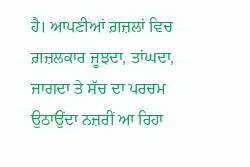ਹੈ। ਆਪਣੀਆਂ ਗ਼ਜ਼ਲਾਂ ਵਿਚ ਗ਼ਜ਼ਲਕਾਰ ਜੂਝਦਾ, ਤਾਂਘਦਾ, ਜਾਗਦਾ ਤੇ ਸੱਚ ਦਾ ਪਰਚਮ ਉਠਾਉਂਦਾ ਨਜ਼ਰੀਂ ਆ ਰਿਹਾ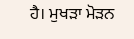ਹੈ। ਮੁਖੜਾ ਮੋੜਨ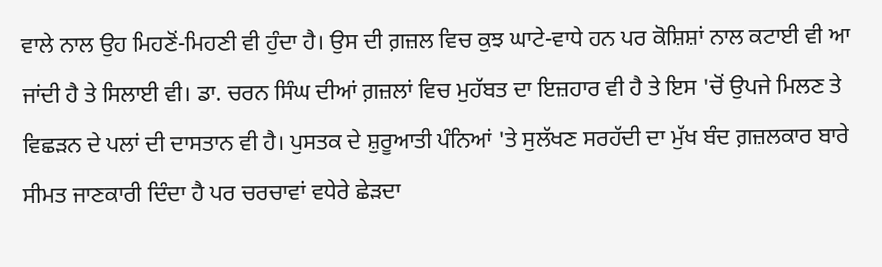ਵਾਲੇ ਨਾਲ ਉਹ ਮਿਹਣੋਂ-ਮਿਹਣੀ ਵੀ ਹੁੰਦਾ ਹੈ। ਉਸ ਦੀ ਗ਼ਜ਼ਲ ਵਿਚ ਕੁਝ ਘਾਟੇ-ਵਾਧੇ ਹਨ ਪਰ ਕੋਸ਼ਿਸ਼ਾਂ ਨਾਲ ਕਟਾਈ ਵੀ ਆ ਜਾਂਦੀ ਹੈ ਤੇ ਸਿਲਾਈ ਵੀ। ਡਾ. ਚਰਨ ਸਿੰਘ ਦੀਆਂ ਗ਼ਜ਼ਲਾਂ ਵਿਚ ਮੁਹੱਬਤ ਦਾ ਇਜ਼ਹਾਰ ਵੀ ਹੈ ਤੇ ਇਸ 'ਚੋਂ ਉਪਜੇ ਮਿਲਣ ਤੇ ਵਿਛੜਨ ਦੇ ਪਲਾਂ ਦੀ ਦਾਸਤਾਨ ਵੀ ਹੈ। ਪੁਸਤਕ ਦੇ ਸ਼ੁਰੂਆਤੀ ਪੰਨਿਆਂ 'ਤੇ ਸੁਲੱਖਣ ਸਰਹੱਦੀ ਦਾ ਮੁੱਖ ਬੰਦ ਗ਼ਜ਼ਲਕਾਰ ਬਾਰੇ ਸੀਮਤ ਜਾਣਕਾਰੀ ਦਿੰਦਾ ਹੈ ਪਰ ਚਰਚਾਵਾਂ ਵਧੇਰੇ ਛੇੜਦਾ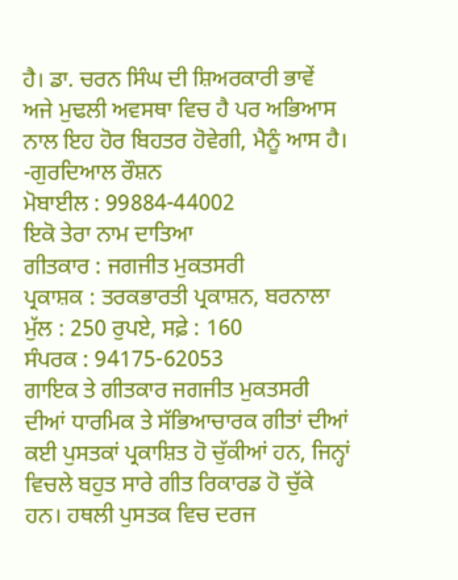ਹੈ। ਡਾ. ਚਰਨ ਸਿੰਘ ਦੀ ਸ਼ਿਅਰਕਾਰੀ ਭਾਵੇਂ ਅਜੇ ਮੁਢਲੀ ਅਵਸਥਾ ਵਿਚ ਹੈ ਪਰ ਅਭਿਆਸ ਨਾਲ ਇਹ ਹੋਰ ਬਿਹਤਰ ਹੋਵੇਗੀ, ਮੈਨੂੰ ਆਸ ਹੈ।
-ਗੁਰਦਿਆਲ ਰੌਸ਼ਨ
ਮੋਬਾਈਲ : 99884-44002
ਇਕੋ ਤੇਰਾ ਨਾਮ ਦਾਤਿਆ
ਗੀਤਕਾਰ : ਜਗਜੀਤ ਮੁਕਤਸਰੀ
ਪ੍ਰਕਾਸ਼ਕ : ਤਰਕਭਾਰਤੀ ਪ੍ਰਕਾਸ਼ਨ, ਬਰਨਾਲਾ
ਮੁੱਲ : 250 ਰੁਪਏ, ਸਫ਼ੇ : 160
ਸੰਪਰਕ : 94175-62053
ਗਾਇਕ ਤੇ ਗੀਤਕਾਰ ਜਗਜੀਤ ਮੁਕਤਸਰੀ ਦੀਆਂ ਧਾਰਮਿਕ ਤੇ ਸੱਭਿਆਚਾਰਕ ਗੀਤਾਂ ਦੀਆਂ ਕਈ ਪੁਸਤਕਾਂ ਪ੍ਰਕਾਸ਼ਿਤ ਹੋ ਚੁੱਕੀਆਂ ਹਨ, ਜਿਨ੍ਹਾਂ ਵਿਚਲੇ ਬਹੁਤ ਸਾਰੇ ਗੀਤ ਰਿਕਾਰਡ ਹੋ ਚੁੱਕੇ ਹਨ। ਹਥਲੀ ਪੁਸਤਕ ਵਿਚ ਦਰਜ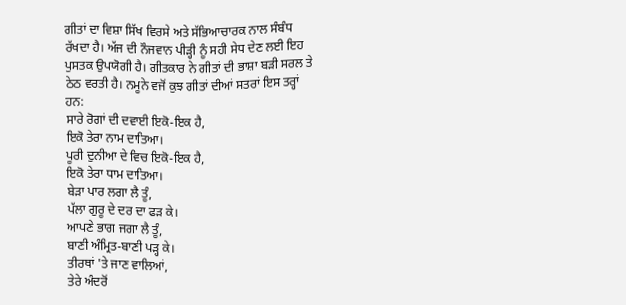ਗੀਤਾਂ ਦਾ ਵਿਸ਼ਾ ਸਿੱਖ ਵਿਰਸੇ ਅਤੇ ਸੱਭਿਆਚਾਰਕ ਨਾਲ ਸੰਬੰਧ ਰੱਖਦਾ ਹੈ। ਅੱਜ ਦੀ ਨੌਜਵਾਨ ਪੀੜ੍ਹੀ ਨੂੰ ਸਹੀ ਸੇਧ ਦੇਣ ਲਈ ਇਹ ਪੁਸਤਕ ਉਪਯੋਗੀ ਹੈ। ਗੀਤਕਾਰ ਨੇ ਗੀਤਾਂ ਦੀ ਭਾਸ਼ਾ ਬੜੀ ਸਰਲ ਤੇ ਠੇਠ ਵਰਤੀ ਹੈ। ਨਮੂਨੇ ਵਜੋਂ ਕੁਝ ਗੀਤਾਂ ਦੀਆਂ ਸਤਰਾਂ ਇਸ ਤਰ੍ਹਾਂ ਹਨ:
ਸਾਰੇ ਰੋਗਾਂ ਦੀ ਦਵਾਈ ਇਕੋ-ਇਕ ਹੈ,
ਇਕੋ ਤੇਰਾ ਨਾਮ ਦਾਤਿਆ।
ਪੂਰੀ ਦੁਨੀਆ ਦੇ ਵਿਚ ਇਕੋ-ਇਕ ਹੈ,
ਇਕੋ ਤੇਰਾ ਧਾਮ ਦਾਤਿਆ।
ਬੇੜਾ ਪਾਰ ਲਗਾ ਲੈ ਤੂੰ,
ਪੱਲਾ ਗੁਰੂ ਦੇ ਦਰ ਦਾ ਫੜ ਕੇ।
ਆਪਣੇ ਭਾਗ ਜਗਾ ਲੈ ਤੂੰ,
ਬਾਣੀ ਅੰਮ੍ਰਿਤ-ਬਾਣੀ ਪੜ੍ਹ ਕੇ।
ਤੀਰਥਾਂ 'ਤੇ ਜਾਣ ਵਾਲਿਆਂ,
ਤੇਰੇ ਅੰਦਰੋਂ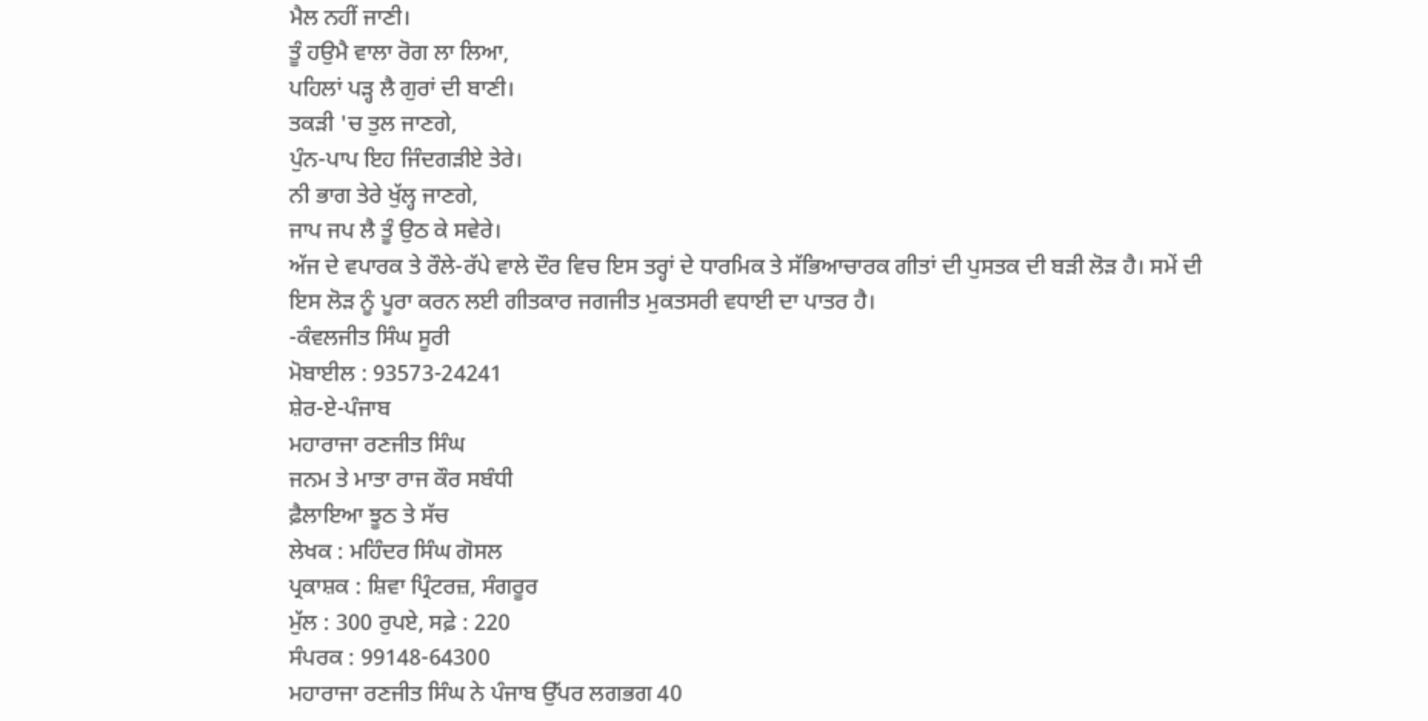ਮੈਲ ਨਹੀਂ ਜਾਣੀ।
ਤੂੰ ਹਉਮੈ ਵਾਲਾ ਰੋਗ ਲਾ ਲਿਆ,
ਪਹਿਲਾਂ ਪੜ੍ਹ ਲੈ ਗੁਰਾਂ ਦੀ ਬਾਣੀ।
ਤਕੜੀ 'ਚ ਤੁਲ ਜਾਣਗੇ,
ਪੁੰਨ-ਪਾਪ ਇਹ ਜਿੰਦਗੜੀਏ ਤੇਰੇ।
ਨੀ ਭਾਗ ਤੇਰੇ ਖੁੱਲ੍ਹ ਜਾਣਗੇ,
ਜਾਪ ਜਪ ਲੈ ਤੂੰ ਉਠ ਕੇ ਸਵੇਰੇ।
ਅੱਜ ਦੇ ਵਪਾਰਕ ਤੇ ਰੌਲੇ-ਰੱਪੇ ਵਾਲੇ ਦੌਰ ਵਿਚ ਇਸ ਤਰ੍ਹਾਂ ਦੇ ਧਾਰਮਿਕ ਤੇ ਸੱਭਿਆਚਾਰਕ ਗੀਤਾਂ ਦੀ ਪੁਸਤਕ ਦੀ ਬੜੀ ਲੋੜ ਹੈ। ਸਮੇਂ ਦੀ ਇਸ ਲੋੜ ਨੂੰ ਪੂਰਾ ਕਰਨ ਲਈ ਗੀਤਕਾਰ ਜਗਜੀਤ ਮੁਕਤਸਰੀ ਵਧਾਈ ਦਾ ਪਾਤਰ ਹੈ।
-ਕੰਵਲਜੀਤ ਸਿੰਘ ਸੂਰੀ
ਮੋਬਾਈਲ : 93573-24241
ਸ਼ੇਰ-ਏ-ਪੰਜਾਬ
ਮਹਾਰਾਜਾ ਰਣਜੀਤ ਸਿੰਘ
ਜਨਮ ਤੇ ਮਾਤਾ ਰਾਜ ਕੌਰ ਸਬੰਧੀ
ਫ਼ੈਲਾਇਆ ਝੂਠ ਤੇ ਸੱਚ
ਲੇਖਕ : ਮਹਿੰਦਰ ਸਿੰਘ ਗੋਸਲ
ਪ੍ਰਕਾਸ਼ਕ : ਸ਼ਿਵਾ ਪ੍ਰਿੰਟਰਜ਼, ਸੰਗਰੂਰ
ਮੁੱਲ : 300 ਰੁਪਏ, ਸਫ਼ੇ : 220
ਸੰਪਰਕ : 99148-64300
ਮਹਾਰਾਜਾ ਰਣਜੀਤ ਸਿੰਘ ਨੇ ਪੰਜਾਬ ਉੱਪਰ ਲਗਭਗ 40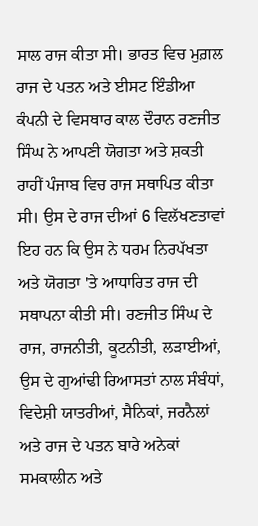ਸਾਲ ਰਾਜ ਕੀਤਾ ਸੀ। ਭਾਰਤ ਵਿਚ ਮੁਗ਼ਲ ਰਾਜ ਦੇ ਪਤਨ ਅਤੇ ਈਸਟ ਇੰਡੀਆ ਕੰਪਨੀ ਦੇ ਵਿਸਥਾਰ ਕਾਲ ਦੌਰਾਨ ਰਣਜੀਤ ਸਿੰਘ ਨੇ ਆਪਣੀ ਯੋਗਤਾ ਅਤੇ ਸ਼ਕਤੀ ਰਾਹੀਂ ਪੰਜਾਬ ਵਿਚ ਰਾਜ ਸਥਾਪਿਤ ਕੀਤਾ ਸੀ। ਉਸ ਦੇ ਰਾਜ ਦੀਆਂ 6 ਵਿਲੱਖਣਤਾਵਾਂ ਇਹ ਹਨ ਕਿ ਉਸ ਨੇ ਧਰਮ ਨਿਰਪੱਖਤਾ ਅਤੇ ਯੋਗਤਾ 'ਤੇ ਆਧਾਰਿਤ ਰਾਜ ਦੀ ਸਥਾਪਨਾ ਕੀਤੀ ਸੀ। ਰਣਜੀਤ ਸਿੰਘ ਦੇ ਰਾਜ, ਰਾਜਨੀਤੀ, ਕੂਟਨੀਤੀ, ਲੜਾਈਆਂ, ਉਸ ਦੇ ਗੁਆਂਢੀ ਰਿਆਸਤਾਂ ਨਾਲ ਸੰਬੰਧਾਂ, ਵਿਦੇਸ਼ੀ ਯਾਤਰੀਆਂ, ਸੈਨਿਕਾਂ, ਜਰਨੈਲਾਂ ਅਤੇ ਰਾਜ ਦੇ ਪਤਨ ਬਾਰੇ ਅਨੇਕਾਂ ਸਮਕਾਲੀਨ ਅਤੇ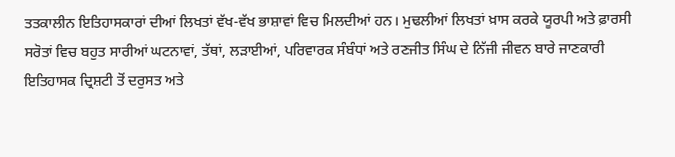ਤਤਕਾਲੀਨ ਇਤਿਹਾਸਕਾਰਾਂ ਦੀਆਂ ਲਿਖਤਾਂ ਵੱਖ-ਵੱਖ ਭਾਸ਼ਾਵਾਂ ਵਿਚ ਮਿਲਦੀਆਂ ਹਨ। ਮੁਢਲੀਆਂ ਲਿਖਤਾਂ ਖ਼ਾਸ ਕਰਕੇ ਯੂਰਪੀ ਅਤੇ ਫ਼ਾਰਸੀ ਸਰੋਤਾਂ ਵਿਚ ਬਹੁਤ ਸਾਰੀਆਂ ਘਟਨਾਵਾਂ, ਤੱਥਾਂ, ਲੜਾਈਆਂ, ਪਰਿਵਾਰਕ ਸੰਬੰਧਾਂ ਅਤੇ ਰਣਜੀਤ ਸਿੰਘ ਦੇ ਨਿੱਜੀ ਜੀਵਨ ਬਾਰੇ ਜਾਣਕਾਰੀ ਇਤਿਹਾਸਕ ਦ੍ਰਿਸ਼ਟੀ ਤੋਂ ਦਰੁਸਤ ਅਤੇ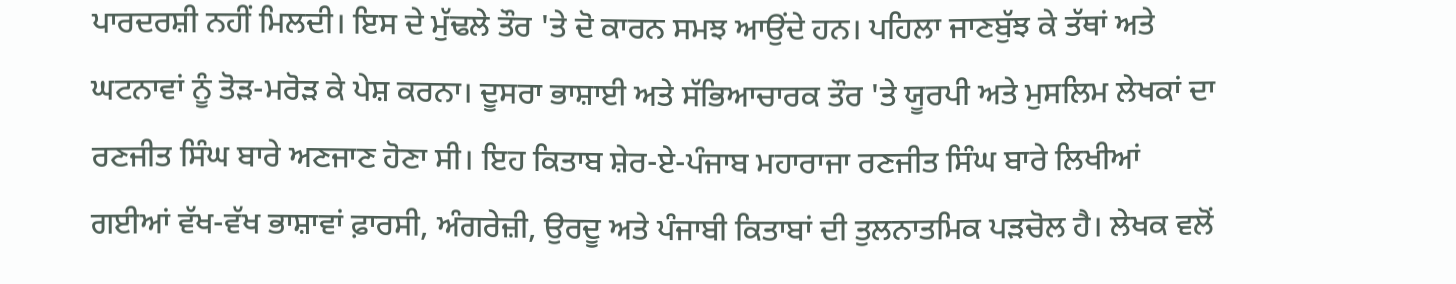ਪਾਰਦਰਸ਼ੀ ਨਹੀਂ ਮਿਲਦੀ। ਇਸ ਦੇ ਮੁੱਢਲੇ ਤੌਰ 'ਤੇ ਦੋ ਕਾਰਨ ਸਮਝ ਆਉਂਦੇ ਹਨ। ਪਹਿਲਾ ਜਾਣਬੁੱਝ ਕੇ ਤੱਥਾਂ ਅਤੇ ਘਟਨਾਵਾਂ ਨੂੰ ਤੋੜ-ਮਰੋੜ ਕੇ ਪੇਸ਼ ਕਰਨਾ। ਦੂਸਰਾ ਭਾਸ਼ਾਈ ਅਤੇ ਸੱਭਿਆਚਾਰਕ ਤੌਰ 'ਤੇ ਯੂਰਪੀ ਅਤੇ ਮੁਸਲਿਮ ਲੇਖਕਾਂ ਦਾ ਰਣਜੀਤ ਸਿੰਘ ਬਾਰੇ ਅਣਜਾਣ ਹੋਣਾ ਸੀ। ਇਹ ਕਿਤਾਬ ਸ਼ੇਰ-ਏ-ਪੰਜਾਬ ਮਹਾਰਾਜਾ ਰਣਜੀਤ ਸਿੰਘ ਬਾਰੇ ਲਿਖੀਆਂ ਗਈਆਂ ਵੱਖ-ਵੱਖ ਭਾਸ਼ਾਵਾਂ ਫ਼ਾਰਸੀ, ਅੰਗਰੇਜ਼ੀ, ਉਰਦੂ ਅਤੇ ਪੰਜਾਬੀ ਕਿਤਾਬਾਂ ਦੀ ਤੁਲਨਾਤਮਿਕ ਪੜਚੋਲ ਹੈ। ਲੇਖਕ ਵਲੋਂ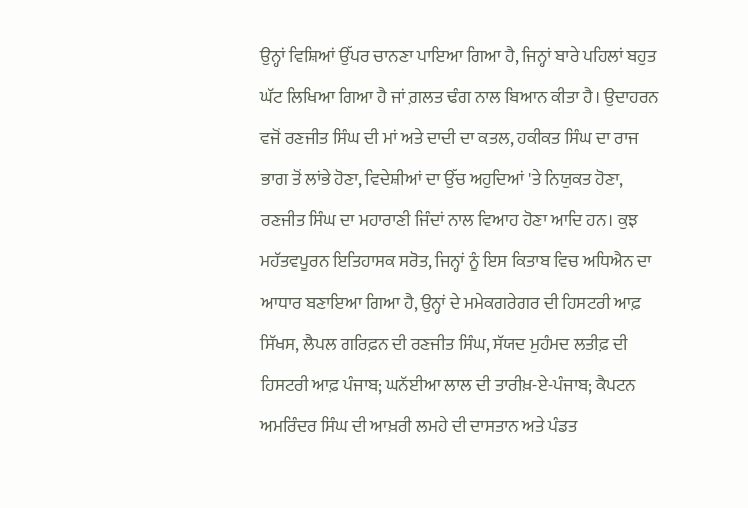ਉਨ੍ਹਾਂ ਵਿਸ਼ਿਆਂ ਉੱਪਰ ਚਾਨਣਾ ਪਾਇਆ ਗਿਆ ਹੈ, ਜਿਨ੍ਹਾਂ ਬਾਰੇ ਪਹਿਲਾਂ ਬਹੁਤ ਘੱਟ ਲਿਖਿਆ ਗਿਆ ਹੈ ਜਾਂ ਗ਼ਲਤ ਢੰਗ ਨਾਲ ਬਿਆਨ ਕੀਤਾ ਹੈ। ਉਦਾਹਰਨ ਵਜੋਂ ਰਣਜੀਤ ਸਿੰਘ ਦੀ ਮਾਂ ਅਤੇ ਦਾਦੀ ਦਾ ਕਤਲ, ਹਕੀਕਤ ਸਿੰਘ ਦਾ ਰਾਜ ਭਾਗ ਤੋਂ ਲਾਂਭੇ ਹੋਣਾ, ਵਿਦੇਸ਼ੀਆਂ ਦਾ ਉੱਚ ਅਹੁਦਿਆਂ 'ਤੇ ਨਿਯੁਕਤ ਹੋਣਾ, ਰਣਜੀਤ ਸਿੰਘ ਦਾ ਮਹਾਰਾਣੀ ਜਿੰਦਾਂ ਨਾਲ ਵਿਆਹ ਹੋਣਾ ਆਦਿ ਹਨ। ਕੁਝ ਮਹੱਤਵਪੂਰਨ ਇਤਿਹਾਸਕ ਸਰੋਤ, ਜਿਨ੍ਹਾਂ ਨੂੰ ਇਸ ਕਿਤਾਬ ਵਿਚ ਅਧਿਐਨ ਦਾ ਆਧਾਰ ਬਣਾਇਆ ਗਿਆ ਹੈ, ਉਨ੍ਹਾਂ ਦੇ ਮਮੇਕਗਰੇਗਰ ਦੀ ਹਿਸਟਰੀ ਆਫ਼ ਸਿੱਖਸ, ਲੈਪਲ ਗਰਿਫ਼ਨ ਦੀ ਰਣਜੀਤ ਸਿੰਘ, ਸੱਯਦ ਮੁਹੰਮਦ ਲਤੀਫ਼ ਦੀ ਹਿਸਟਰੀ ਆਫ਼ ਪੰਜਾਬ; ਘਨੱਈਆ ਲਾਲ ਦੀ ਤਾਰੀਖ਼-ਏ-ਪੰਜਾਬ; ਕੈਪਟਨ ਅਮਰਿੰਦਰ ਸਿੰਘ ਦੀ ਆਖ਼ਰੀ ਲਮਹੇ ਦੀ ਦਾਸਤਾਨ ਅਤੇ ਪੰਡਤ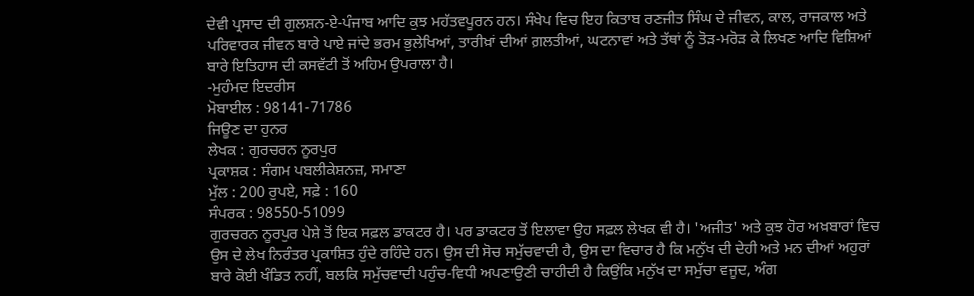ਦੇਵੀ ਪ੍ਰਸਾਦ ਦੀ ਗੁਲਸ਼ਨ-ਏ-ਪੰਜਾਬ ਆਦਿ ਕੁਝ ਮਹੱਤਵਪੂਰਨ ਹਨ। ਸੰਖੇਪ ਵਿਚ ਇਹ ਕਿਤਾਬ ਰਣਜੀਤ ਸਿੰਘ ਦੇ ਜੀਵਨ, ਕਾਲ, ਰਾਜਕਾਲ ਅਤੇ ਪਰਿਵਾਰਕ ਜੀਵਨ ਬਾਰੇ ਪਾਏ ਜਾਂਦੇ ਭਰਮ ਭੁਲੇਖਿਆਂ, ਤਾਰੀਖ਼ਾਂ ਦੀਆਂ ਗ਼ਲਤੀਆਂ, ਘਟਨਾਵਾਂ ਅਤੇ ਤੱਥਾਂ ਨੂੰ ਤੋੜ-ਮਰੋੜ ਕੇ ਲਿਖਣ ਆਦਿ ਵਿਸ਼ਿਆਂ ਬਾਰੇ ਇਤਿਹਾਸ ਦੀ ਕਸਵੱਟੀ ਤੋਂ ਅਹਿਮ ਉਪਰਾਲਾ ਹੈ।
-ਮੁਹੰਮਦ ਇਦਰੀਸ
ਮੋਬਾਈਲ : 98141-71786
ਜਿਊਣ ਦਾ ਹੁਨਰ
ਲੇਖਕ : ਗੁਰਚਰਨ ਨੂਰਪੁਰ
ਪ੍ਰਕਾਸ਼ਕ : ਸੰਗਮ ਪਬਲੀਕੇਸ਼ਨਜ਼, ਸਮਾਣਾ
ਮੁੱਲ : 200 ਰੁਪਏ, ਸਫ਼ੇ : 160
ਸੰਪਰਕ : 98550-51099
ਗੁਰਚਰਨ ਨੂਰਪੁਰ ਪੇਸ਼ੇ ਤੋਂ ਇਕ ਸਫ਼ਲ ਡਾਕਟਰ ਹੈ। ਪਰ ਡਾਕਟਰ ਤੋਂ ਇਲਾਵਾ ਉਹ ਸਫ਼ਲ ਲੇਖਕ ਵੀ ਹੈ। 'ਅਜੀਤ' ਅਤੇ ਕੁਝ ਹੋਰ ਅਖ਼ਬਾਰਾਂ ਵਿਚ ਉਸ ਦੇ ਲੇਖ ਨਿਰੰਤਰ ਪ੍ਰਕਾਸ਼ਿਤ ਹੁੰਦੇ ਰਹਿੰਦੇ ਹਨ। ਉਸ ਦੀ ਸੋਚ ਸਮੁੱਚਵਾਦੀ ਹੈ, ਉਸ ਦਾ ਵਿਚਾਰ ਹੈ ਕਿ ਮਨੁੱਖ ਦੀ ਦੇਹੀ ਅਤੇ ਮਨ ਦੀਆਂ ਅਹੁਰਾਂ ਬਾਰੇ ਕੋਈ ਖੰਡਿਤ ਨਹੀਂ, ਬਲਕਿ ਸਮੁੱਚਵਾਦੀ ਪਹੁੰਚ-ਵਿਧੀ ਅਪਣਾਉਣੀ ਚਾਹੀਦੀ ਹੈ ਕਿਉਂਕਿ ਮਨੁੱਖ ਦਾ ਸਮੁੱਚਾ ਵਜੂਦ, ਅੰਗ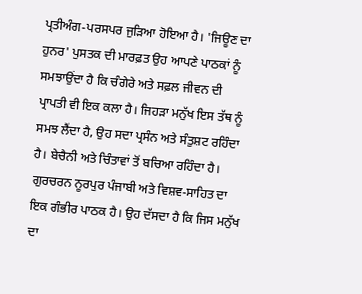ਪ੍ਰਤੀਅੰਗ-ਪਰਸਪਰ ਜੁੜਿਆ ਹੋਇਆ ਹੈ। 'ਜਿਊਣ ਦਾ ਹੁਨਰ' ਪੁਸਤਕ ਦੀ ਮਾਰਫ਼ਤ ਉਹ ਆਪਣੇ ਪਾਠਕਾਂ ਨੂੰ ਸਮਝਾਉਂਦਾ ਹੈ ਕਿ ਚੰਗੇਰੇ ਅਤੇ ਸਫ਼ਲ ਜੀਵਨ ਦੀ ਪ੍ਰਾਪਤੀ ਵੀ ਇਕ ਕਲਾ ਹੈ। ਜਿਹੜਾ ਮਨੁੱਖ ਇਸ ਤੱਥ ਨੂੰ ਸਮਝ ਲੈਂਦਾ ਹੈ, ਉਹ ਸਦਾ ਪ੍ਰਸੰਨ ਅਤੇ ਸੰਤੁਸ਼ਟ ਰਹਿੰਦਾ ਹੈ। ਬੇਚੈਨੀ ਅਤੇ ਚਿੰਤਾਵਾਂ ਤੋਂ ਬਚਿਆ ਰਹਿੰਦਾ ਹੈ।
ਗੁਰਚਰਨ ਨੂਰਪੁਰ ਪੰਜਾਬੀ ਅਤੇ ਵਿਸ਼ਵ-ਸਾਹਿਤ ਦਾ ਇਕ ਗੰਭੀਰ ਪਾਠਕ ਹੈ। ਉਹ ਦੱਸਦਾ ਹੈ ਕਿ ਜਿਸ ਮਨੁੱਖ ਦਾ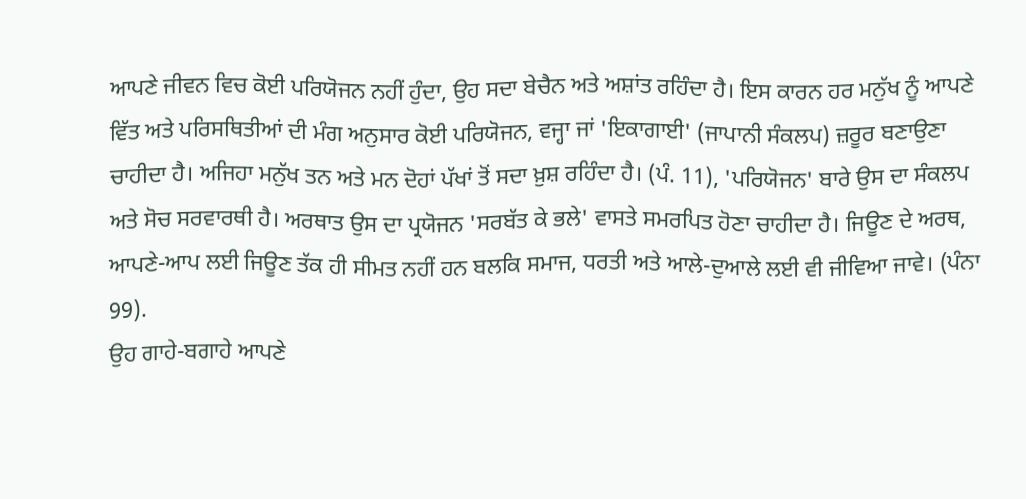ਆਪਣੇ ਜੀਵਨ ਵਿਚ ਕੋਈ ਪਰਿਯੋਜਨ ਨਹੀਂ ਹੁੰਦਾ, ਉਹ ਸਦਾ ਬੇਚੈਨ ਅਤੇ ਅਸ਼ਾਂਤ ਰਹਿੰਦਾ ਹੈ। ਇਸ ਕਾਰਨ ਹਰ ਮਨੁੱਖ ਨੂੰ ਆਪਣੇ ਵਿੱਤ ਅਤੇ ਪਰਿਸਥਿਤੀਆਂ ਦੀ ਮੰਗ ਅਨੁਸਾਰ ਕੋਈ ਪਰਿਯੋਜਨ, ਵਜ੍ਹਾ ਜਾਂ 'ਇਕਾਗਾਈ' (ਜਾਪਾਨੀ ਸੰਕਲਪ) ਜ਼ਰੂਰ ਬਣਾਉਣਾ ਚਾਹੀਦਾ ਹੈ। ਅਜਿਹਾ ਮਨੁੱਖ ਤਨ ਅਤੇ ਮਨ ਦੋਹਾਂ ਪੱਖਾਂ ਤੋਂ ਸਦਾ ਖ਼ੁਸ਼ ਰਹਿੰਦਾ ਹੈ। (ਪੰ. 11), 'ਪਰਿਯੋਜਨ' ਬਾਰੇ ਉਸ ਦਾ ਸੰਕਲਪ ਅਤੇ ਸੋਚ ਸਰਵਾਰਥੀ ਹੈ। ਅਰਥਾਤ ਉਸ ਦਾ ਪ੍ਰਯੋਜਨ 'ਸਰਬੱਤ ਕੇ ਭਲੇ' ਵਾਸਤੇ ਸਮਰਪਿਤ ਹੋਣਾ ਚਾਹੀਦਾ ਹੈ। ਜਿਊਣ ਦੇ ਅਰਥ, ਆਪਣੇ-ਆਪ ਲਈ ਜਿਊਣ ਤੱਕ ਹੀ ਸੀਮਤ ਨਹੀਂ ਹਨ ਬਲਕਿ ਸਮਾਜ, ਧਰਤੀ ਅਤੇ ਆਲੇ-ਦੁਆਲੇ ਲਈ ਵੀ ਜੀਵਿਆ ਜਾਵੇ। (ਪੰਨਾ 99).
ਉਹ ਗਾਹੇ-ਬਗਾਹੇ ਆਪਣੇ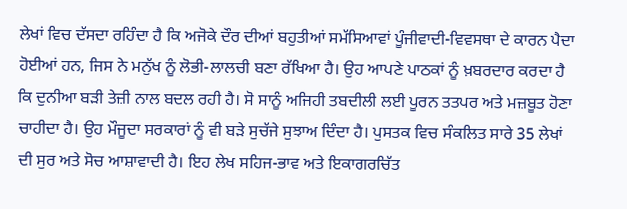ਲੇਖਾਂ ਵਿਚ ਦੱਸਦਾ ਰਹਿੰਦਾ ਹੈ ਕਿ ਅਜੋਕੇ ਦੌਰ ਦੀਆਂ ਬਹੁਤੀਆਂ ਸਮੱਸਿਆਵਾਂ ਪੂੰਜੀਵਾਦੀ-ਵਿਵਸਥਾ ਦੇ ਕਾਰਨ ਪੈਦਾ ਹੋਈਆਂ ਹਨ, ਜਿਸ ਨੇ ਮਨੁੱਖ ਨੂੰ ਲੋਭੀ-ਲਾਲਚੀ ਬਣਾ ਰੱਖਿਆ ਹੈ। ਉਹ ਆਪਣੇ ਪਾਠਕਾਂ ਨੂੰ ਖ਼ਬਰਦਾਰ ਕਰਦਾ ਹੈ ਕਿ ਦੁਨੀਆ ਬੜੀ ਤੇਜ਼ੀ ਨਾਲ ਬਦਲ ਰਹੀ ਹੈ। ਸੋ ਸਾਨੂੰ ਅਜਿਹੀ ਤਬਦੀਲੀ ਲਈ ਪੂਰਨ ਤਤਪਰ ਅਤੇ ਮਜ਼ਬੂਤ ਹੋਣਾ ਚਾਹੀਦਾ ਹੈ। ਉਹ ਮੌਜੂਦਾ ਸਰਕਾਰਾਂ ਨੂੰ ਵੀ ਬੜੇ ਸੁਚੱਜੇ ਸੁਝਾਅ ਦਿੰਦਾ ਹੈ। ਪੁਸਤਕ ਵਿਚ ਸੰਕਲਿਤ ਸਾਰੇ 35 ਲੇਖਾਂ ਦੀ ਸੁਰ ਅਤੇ ਸੋਚ ਆਸ਼ਾਵਾਦੀ ਹੈ। ਇਹ ਲੇਖ ਸਹਿਜ-ਭਾਵ ਅਤੇ ਇਕਾਗਰਚਿੱਤ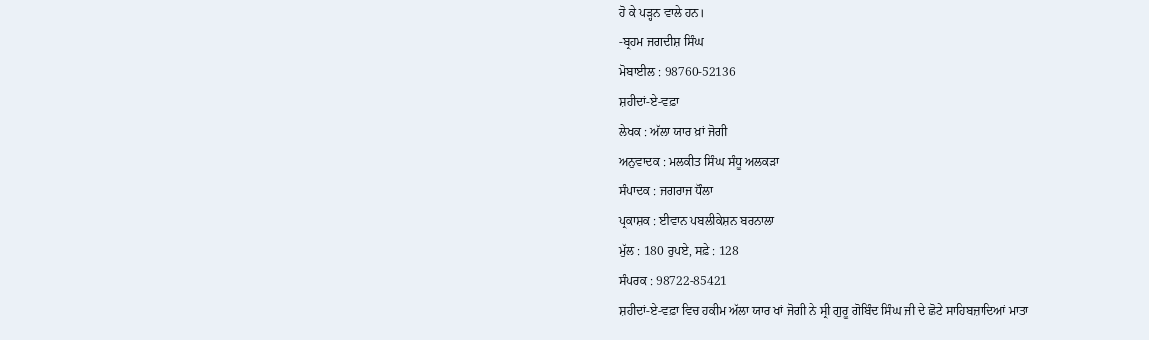ਹੋ ਕੇ ਪੜ੍ਹਨ ਵਾਲੇ ਹਨ।
-ਬ੍ਰਹਮ ਜਗਦੀਸ਼ ਸਿੰਘ
ਮੋਬਾਈਲ : 98760-52136
ਸ਼ਹੀਦਾਂ-ਏ-ਵਫ਼ਾ
ਲੇਖਕ : ਅੱਲਾ ਯਾਰ ਖ਼ਾਂ ਜੋਗੀ
ਅਨੁਵਾਦਕ : ਮਲਕੀਤ ਸਿੰਘ ਸੰਧੂ ਅਲਕੜਾ
ਸੰਪਾਦਕ : ਜਗਰਾਜ ਧੌਲਾ
ਪ੍ਰਕਾਸ਼ਕ : ਈਵਾਨ ਪਬਲੀਕੇਸ਼ਨ ਬਰਨਾਲਾ
ਮੁੱਲ : 180 ਰੁਪਏ, ਸਫ਼ੇ : 128
ਸੰਪਰਕ : 98722-85421
ਸ਼ਹੀਦਾਂ-ਏ-ਵਫ਼ਾ ਵਿਚ ਹਕੀਮ ਅੱਲਾ ਯਾਰ ਖਾਂ ਜੋਗੀ ਨੇ ਸ੍ਰੀ ਗੁਰੂ ਗੋਬਿੰਦ ਸਿੰਘ ਜੀ ਦੇ ਛੋਟੇ ਸਾਹਿਬਜ਼ਾਦਿਆਂ ਮਾਤਾ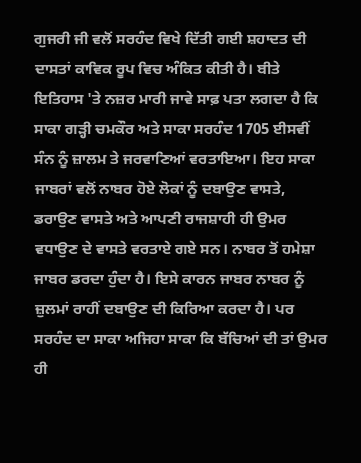ਗੁਜਰੀ ਜੀ ਵਲੋਂ ਸਰਹੰਦ ਵਿਖੇ ਦਿੱਤੀ ਗਈ ਸ਼ਹਾਦਤ ਦੀ ਦਾਸਤਾਂ ਕਾਵਿਕ ਰੂਪ ਵਿਚ ਅੰਕਿਤ ਕੀਤੀ ਹੈ। ਬੀਤੇ ਇਤਿਹਾਸ 'ਤੇ ਨਜ਼ਰ ਮਾਰੀ ਜਾਵੇ ਸਾਫ਼ ਪਤਾ ਲਗਦਾ ਹੈ ਕਿ ਸਾਕਾ ਗੜ੍ਹੀ ਚਮਕੌਰ ਅਤੇ ਸਾਕਾ ਸਰਹੰਦ 1705 ਈਸਵੀਂ ਸੰਨ ਨੂੰ ਜ਼ਾਲਮ ਤੇ ਜਰਵਾਣਿਆਂ ਵਰਤਾਇਆ। ਇਹ ਸਾਕਾ ਜਾਬਰਾਂ ਵਲੋਂ ਨਾਬਰ ਹੋਏ ਲੋਕਾਂ ਨੂੰ ਦਬਾਉਣ ਵਾਸਤੇ, ਡਰਾਉਣ ਵਾਸਤੇ ਅਤੇ ਆਪਣੀ ਰਾਜਸ਼ਾਹੀ ਹੀ ਉਮਰ ਵਧਾਉਣ ਦੇ ਵਾਸਤੇ ਵਰਤਾਏ ਗਏ ਸਨ। ਨਾਬਰ ਤੋਂ ਹਮੇਸ਼ਾ ਜਾਬਰ ਡਰਦਾ ਹੁੰਦਾ ਹੈ। ਇਸੇ ਕਾਰਨ ਜਾਬਰ ਨਾਬਰ ਨੂੰ ਜ਼ੁਲਮਾਂ ਰਾਹੀਂ ਦਬਾਉਣ ਦੀ ਕਿਰਿਆ ਕਰਦਾ ਹੈ। ਪਰ ਸਰਹੰਦ ਦਾ ਸਾਕਾ ਅਜਿਹਾ ਸਾਕਾ ਕਿ ਬੱਚਿਆਂ ਦੀ ਤਾਂ ਉਮਰ ਹੀ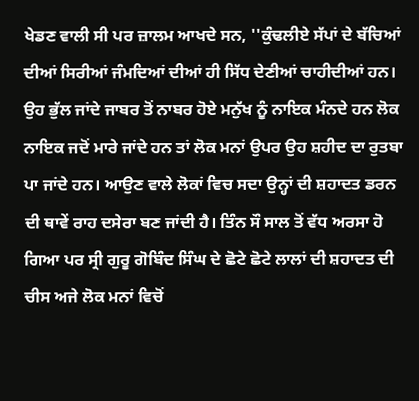ਖੇਡਣ ਵਾਲੀ ਸੀ ਪਰ ਜ਼ਾਲਮ ਆਖਦੇ ਸਨ, ''ਕੁੰਢਲੀਏ ਸੱਪਾਂ ਦੇ ਬੱਚਿਆਂ ਦੀਆਂ ਸਿਰੀਆਂ ਜੰਮਦਿਆਂ ਦੀਆਂ ਹੀ ਸਿੱਧ ਦੇਣੀਆਂ ਚਾਹੀਦੀਆਂ ਹਨ। ਉਹ ਭੁੱਲ ਜਾਂਦੇ ਜਾਬਰ ਤੋਂ ਨਾਬਰ ਹੋਏ ਮਨੁੱਖ ਨੂੰ ਨਾਇਕ ਮੰਨਦੇ ਹਨ ਲੋਕ ਨਾਇਕ ਜਦੋਂ ਮਾਰੇ ਜਾਂਦੇ ਹਨ ਤਾਂ ਲੋਕ ਮਨਾਂ ਉਪਰ ਉਹ ਸ਼ਹੀਦ ਦਾ ਰੁਤਬਾ ਪਾ ਜਾਂਦੇ ਹਨ। ਆਉਣ ਵਾਲੇ ਲੋਕਾਂ ਵਿਚ ਸਦਾ ਉਨ੍ਹਾਂ ਦੀ ਸ਼ਹਾਦਤ ਡਰਨ ਦੀ ਥਾਵੇਂ ਰਾਹ ਦਸੇਰਾ ਬਣ ਜਾਂਦੀ ਹੈ। ਤਿੰਨ ਸੌ ਸਾਲ ਤੋਂ ਵੱਧ ਅਰਸਾ ਹੋ ਗਿਆ ਪਰ ਸ੍ਰੀ ਗੁਰੂ ਗੋਬਿੰਦ ਸਿੰਘ ਦੇ ਛੋਟੇ ਛੋਟੇ ਲਾਲਾਂ ਦੀ ਸ਼ਹਾਦਤ ਦੀ ਚੀਸ ਅਜੇ ਲੋਕ ਮਨਾਂ ਵਿਚੋਂ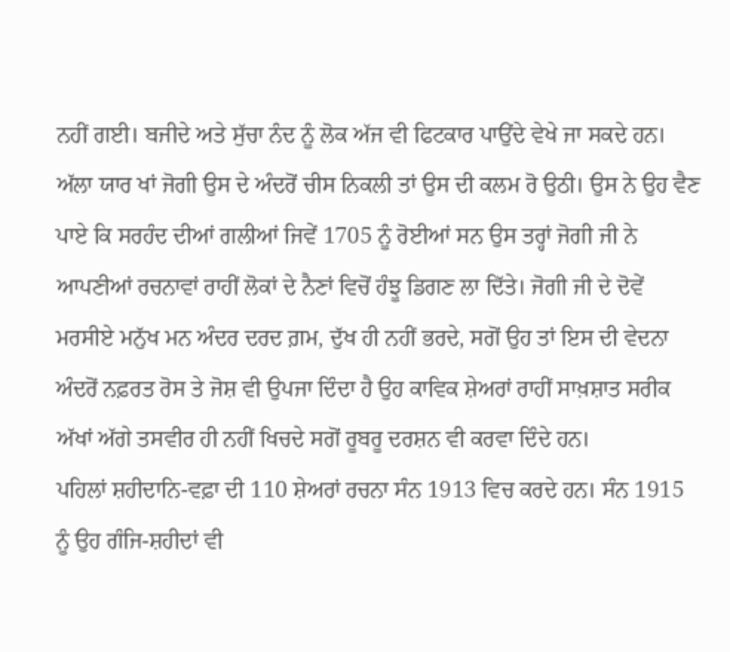ਨਹੀਂ ਗਈ। ਬਜੀਦੇ ਅਤੇ ਸੁੱਚਾ ਨੰਦ ਨੂੰ ਲੋਕ ਅੱਜ ਵੀ ਫਿਟਕਾਰ ਪਾਉਂਦੇ ਵੇਖੇ ਜਾ ਸਕਦੇ ਹਨ। ਅੱਲਾ ਯਾਰ ਖਾਂ ਜੋਗੀ ਉਸ ਦੇ ਅੰਦਰੋਂ ਚੀਸ ਨਿਕਲੀ ਤਾਂ ਉਸ ਦੀ ਕਲਮ ਰੋ ਉਠੀ। ਉਸ ਨੇ ਉਹ ਵੈਣ ਪਾਏ ਕਿ ਸਰਹੰਦ ਦੀਆਂ ਗਲੀਆਂ ਜਿਵੇਂ 1705 ਨੂੰ ਰੋਈਆਂ ਸਨ ਉਸ ਤਰ੍ਹਾਂ ਜੋਗੀ ਜੀ ਨੇ ਆਪਣੀਆਂ ਰਚਨਾਵਾਂ ਰਾਹੀਂ ਲੋਕਾਂ ਦੇ ਨੈਣਾਂ ਵਿਚੋਂ ਹੰਝੂ ਡਿਗਣ ਲਾ ਦਿੱਤੇ। ਜੋਗੀ ਜੀ ਦੇ ਦੋਵੇਂ ਮਰਸੀਏ ਮਨੁੱਖ ਮਨ ਅੰਦਰ ਦਰਦ ਗ਼ਮ, ਦੁੱਖ ਹੀ ਨਹੀਂ ਭਰਦੇ, ਸਗੋਂ ਉਹ ਤਾਂ ਇਸ ਦੀ ਵੇਦਨਾ ਅੰਦਰੋਂ ਨਫ਼ਰਤ ਰੋਸ ਤੇ ਜੋਸ਼ ਵੀ ਉਪਜਾ ਦਿੰਦਾ ਹੈ ਉਹ ਕਾਵਿਕ ਸ਼ੇਅਰਾਂ ਰਾਹੀਂ ਸਾਖ਼ਸ਼ਾਤ ਸਰੀਕ ਅੱਖਾਂ ਅੱਗੇ ਤਸਵੀਰ ਹੀ ਨਹੀਂ ਖਿਚਦੇ ਸਗੋਂ ਰੂਬਰੂ ਦਰਸ਼ਨ ਵੀ ਕਰਵਾ ਦਿੰਦੇ ਹਨ।
ਪਹਿਲਾਂ ਸ਼ਹੀਦਾਨਿ-ਵਫ਼ਾ ਦੀ 110 ਸ਼ੇਅਰਾਂ ਰਚਨਾ ਸੰਨ 1913 ਵਿਚ ਕਰਦੇ ਹਨ। ਸੰਨ 1915 ਨੂੰ ਉਹ ਗੰਜਿ-ਸ਼ਹੀਦਾਂ ਵੀ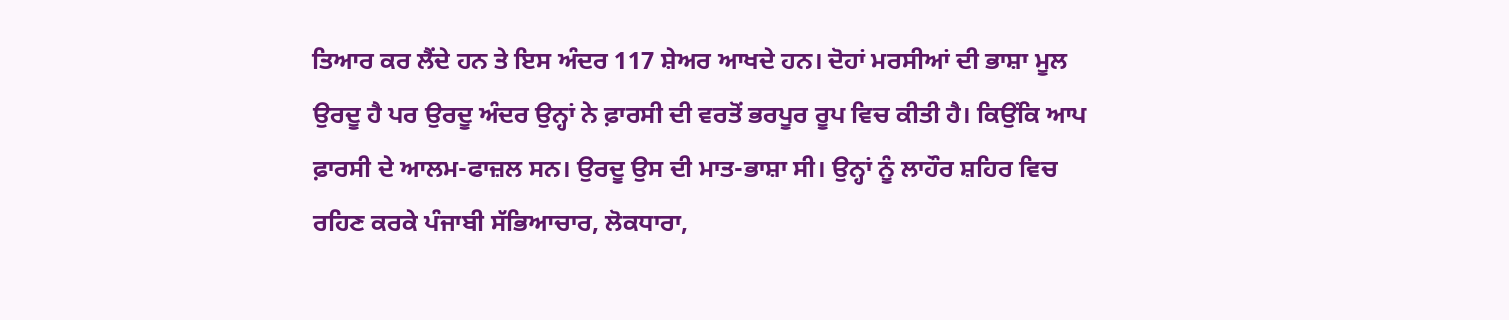ਤਿਆਰ ਕਰ ਲੈਂਦੇ ਹਨ ਤੇ ਇਸ ਅੰਦਰ 117 ਸ਼ੇਅਰ ਆਖਦੇ ਹਨ। ਦੋਹਾਂ ਮਰਸੀਆਂ ਦੀ ਭਾਸ਼ਾ ਮੂਲ ਉਰਦੂ ਹੈ ਪਰ ਉਰਦੂ ਅੰਦਰ ਉਨ੍ਹਾਂ ਨੇ ਫ਼ਾਰਸੀ ਦੀ ਵਰਤੋਂ ਭਰਪੂਰ ਰੂਪ ਵਿਚ ਕੀਤੀ ਹੈ। ਕਿਉਂਕਿ ਆਪ ਫ਼ਾਰਸੀ ਦੇ ਆਲਮ-ਫਾਜ਼ਲ ਸਨ। ਉਰਦੂ ਉਸ ਦੀ ਮਾਤ-ਭਾਸ਼ਾ ਸੀ। ਉਨ੍ਹਾਂ ਨੂੰ ਲਾਹੌਰ ਸ਼ਹਿਰ ਵਿਚ ਰਹਿਣ ਕਰਕੇ ਪੰਜਾਬੀ ਸੱਭਿਆਚਾਰ, ਲੋਕਧਾਰਾ,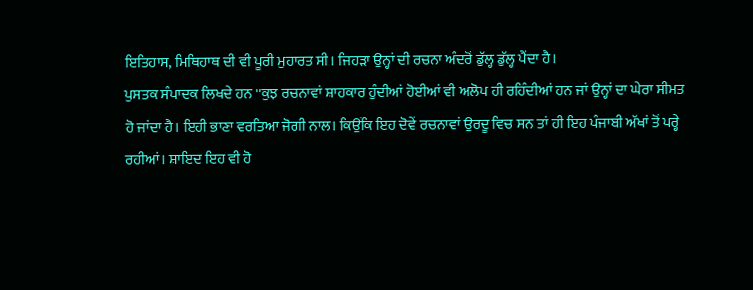ਇਤਿਹਾਸ, ਮਿਥਿਹਾਥ ਦੀ ਵੀ ਪੂਰੀ ਮੁਹਾਰਤ ਸੀ। ਜਿਹੜਾ ਉਨ੍ਹਾਂ ਦੀ ਰਚਨਾ ਅੰਦਰੋਂ ਡੁੱਲ੍ਹ ਡੁੱਲ੍ਹ ਪੈਂਦਾ ਹੈ।
ਪੁਸਤਕ ਸੰਪਾਦਕ ਲਿਖਦੇ ਹਨ ''ਕੁਝ ਰਚਨਾਵਾਂ ਸ਼ਾਹਕਾਰ ਹੁੰਦੀਆਂ ਹੋਈਆਂ ਵੀ ਅਲੋਪ ਹੀ ਰਹਿੰਦੀਆਂ ਹਨ ਜਾਂ ਉਨ੍ਹਾਂ ਦਾ ਘੇਰਾ ਸੀਮਤ ਹੋ ਜਾਂਦਾ ਹੈ। ਇਹੀ ਭਾਣਾ ਵਰਤਿਆ ਜੋਗੀ ਨਾਲ। ਕਿਉਂਕਿ ਇਹ ਦੋਵੇਂ ਰਚਨਾਵਾਂ ਉਰਦੂ ਵਿਚ ਸਨ ਤਾਂ ਹੀ ਇਹ ਪੰਜਾਬੀ ਅੱਖਾਂ ਤੋਂ ਪਰ੍ਹੇ ਰਹੀਆਂ। ਸ਼ਾਇਦ ਇਹ ਵੀ ਹੋ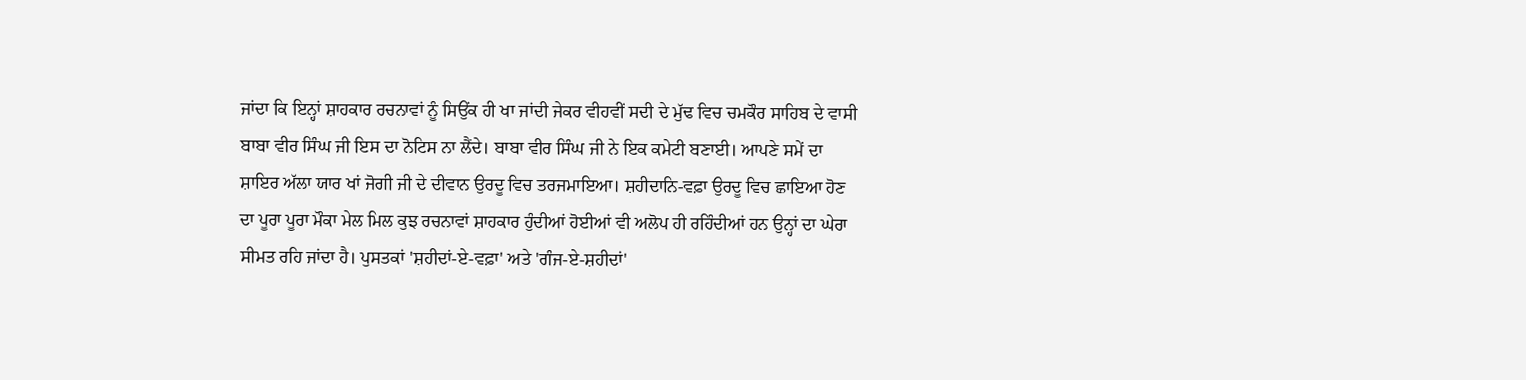ਜਾਂਦਾ ਕਿ ਇਨ੍ਹਾਂ ਸ਼ਾਹਕਾਰ ਰਚਨਾਵਾਂ ਨੂੰ ਸਿਉਂਕ ਹੀ ਖਾ ਜਾਂਦੀ ਜੇਕਰ ਵੀਹਵੀਂ ਸਦੀ ਦੇ ਮੁੱਢ ਵਿਚ ਚਮਕੌਰ ਸਾਹਿਬ ਦੇ ਵਾਸੀ ਬਾਬਾ ਵੀਰ ਸਿੰਘ ਜੀ ਇਸ ਦਾ ਨੋਟਿਸ ਨਾ ਲੈਂਦੇ। ਬਾਬਾ ਵੀਰ ਸਿੰਘ ਜੀ ਨੇ ਇਕ ਕਮੇਟੀ ਬਣਾਈ। ਆਪਣੇ ਸਮੇਂ ਦਾ ਸ਼ਾਇਰ ਅੱਲਾ ਯਾਰ ਖਾਂ ਜੋਗੀ ਜੀ ਦੇ ਦੀਵਾਨ ਉਰਦੂ ਵਿਚ ਤਰਜਮਾਇਆ। ਸ਼ਹੀਦਾਨਿ-ਵਫ਼ਾ ਉਰਦੂ ਵਿਚ ਛਾਇਆ ਹੋਣ ਦਾ ਪੂਰਾ ਪੂਰਾ ਮੌਕਾ ਮੇਲ ਮਿਲ ਕੁਝ ਰਚਨਾਵਾਂ ਸ਼ਾਹਕਾਰ ਹੁੰਦੀਆਂ ਹੋਈਆਂ ਵੀ ਅਲੋਪ ਹੀ ਰਹਿੰਦੀਆਂ ਹਨ ਉਨ੍ਹਾਂ ਦਾ ਘੇਰਾ ਸੀਮਤ ਰਹਿ ਜਾਂਦਾ ਹੈ। ਪੁਸਤਕਾਂ 'ਸ਼ਹੀਦਾਂ-ਏ-ਵਫ਼ਾ' ਅਤੇ 'ਗੰਜ-ਏ-ਸ਼ਹੀਦਾਂ'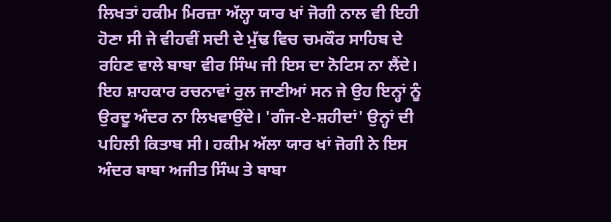ਲਿਖਤਾਂ ਹਕੀਮ ਮਿਰਜ਼ਾ ਅੱਲ੍ਹਾ ਯਾਰ ਖਾਂ ਜੋਗੀ ਨਾਲ ਵੀ ਇਹੀ ਹੋਣਾ ਸੀ ਜੇ ਵੀਹਵੀਂ ਸਦੀ ਦੇ ਮੁੱਢ ਵਿਚ ਚਮਕੌਰ ਸਾਹਿਬ ਦੇ ਰਹਿਣ ਵਾਲੇ ਬਾਬਾ ਵੀਰ ਸਿੰਘ ਜੀ ਇਸ ਦਾ ਨੋਟਿਸ ਨਾ ਲੈਂਦੇ। ਇਹ ਸ਼ਾਹਕਾਰ ਰਚਨਾਵਾਂ ਰੁਲ ਜਾਣੀਆਂ ਸਨ ਜੇ ਉਹ ਇਨ੍ਹਾਂ ਨੂੰ ਉਰਦੂ ਅੰਦਰ ਨਾ ਲਿਖਵਾਉਂਦੇ। 'ਗੰਜ-ਏ-ਸ਼ਹੀਦਾਂ' ਉਨ੍ਹਾਂ ਦੀ ਪਹਿਲੀ ਕਿਤਾਬ ਸੀ। ਹਕੀਮ ਅੱਲਾ ਯਾਰ ਖਾਂ ਜੋਗੀ ਨੇ ਇਸ ਅੰਦਰ ਬਾਬਾ ਅਜੀਤ ਸਿੰਘ ਤੇ ਬਾਬਾ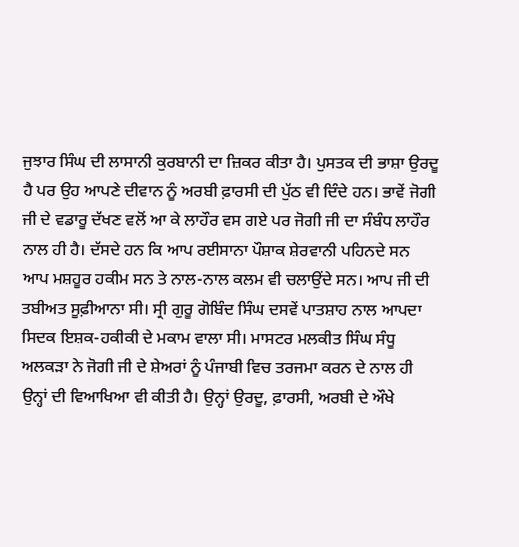ਜੁਝਾਰ ਸਿੰਘ ਦੀ ਲਾਸਾਨੀ ਕੁਰਬਾਨੀ ਦਾ ਜ਼ਿਕਰ ਕੀਤਾ ਹੈ। ਪੁਸਤਕ ਦੀ ਭਾਸ਼ਾ ਉਰਦੂ ਹੈ ਪਰ ਉਹ ਆਪਣੇ ਦੀਵਾਨ ਨੂੰ ਅਰਬੀ ਫ਼ਾਰਸੀ ਦੀ ਪੁੱਠ ਵੀ ਦਿੰਦੇ ਹਨ। ਭਾਵੇਂ ਜੋਗੀ ਜੀ ਦੇ ਵਡਾਰੂ ਦੱਖਣ ਵਲੋਂ ਆ ਕੇ ਲਾਹੌਰ ਵਸ ਗਏ ਪਰ ਜੋਗੀ ਜੀ ਦਾ ਸੰਬੰਧ ਲਾਹੌਰ ਨਾਲ ਹੀ ਹੈ। ਦੱਸਦੇ ਹਨ ਕਿ ਆਪ ਰਈਸਾਨਾ ਪੌਸ਼ਾਕ ਸ਼ੇਰਵਾਨੀ ਪਹਿਨਦੇ ਸਨ ਆਪ ਮਸ਼ਹੂਰ ਹਕੀਮ ਸਨ ਤੇ ਨਾਲ-ਨਾਲ ਕਲਮ ਵੀ ਚਲਾਉਂਦੇ ਸਨ। ਆਪ ਜੀ ਦੀ ਤਬੀਅਤ ਸੂਫ਼ੀਆਨਾ ਸੀ। ਸ੍ਰੀ ਗੁਰੂ ਗੋਬਿੰਦ ਸਿੰਘ ਦਸਵੇਂ ਪਾਤਸ਼ਾਹ ਨਾਲ ਆਪਦਾ ਸਿਦਕ ਇਸ਼ਕ-ਹਕੀਕੀ ਦੇ ਮਕਾਮ ਵਾਲਾ ਸੀ। ਮਾਸਟਰ ਮਲਕੀਤ ਸਿੰਘ ਸੰਧੂ ਅਲਕੜਾ ਨੇ ਜੋਗੀ ਜੀ ਦੇ ਸ਼ੇਅਰਾਂ ਨੂੰ ਪੰਜਾਬੀ ਵਿਚ ਤਰਜਮਾ ਕਰਨ ਦੇ ਨਾਲ ਹੀ ਉਨ੍ਹਾਂ ਦੀ ਵਿਆਖਿਆ ਵੀ ਕੀਤੀ ਹੈ। ਉਨ੍ਹਾਂ ਉਰਦੂ, ਫ਼ਾਰਸੀ, ਅਰਬੀ ਦੇ ਔਖੇ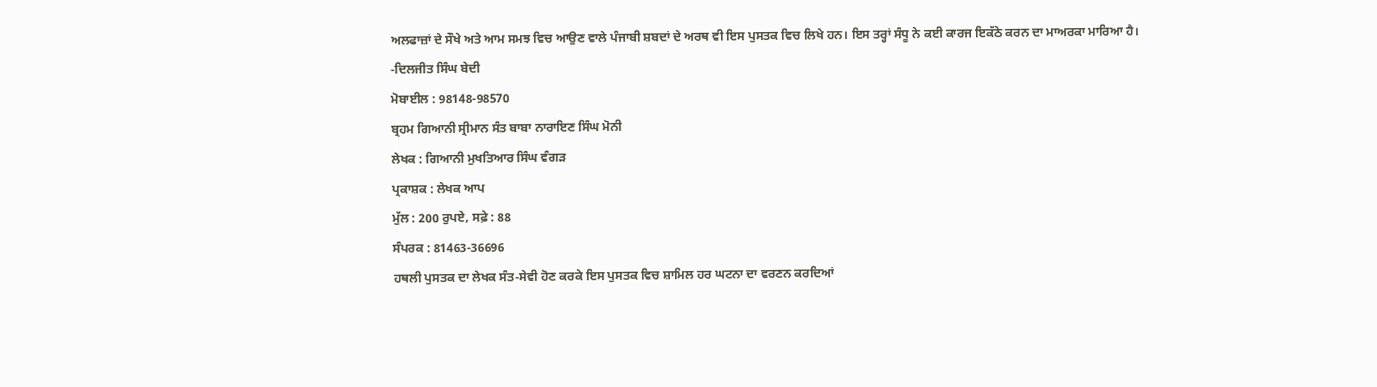ਅਲਫਾਜ਼ਾਂ ਦੇ ਸੌਖੇ ਅਤੇ ਆਮ ਸਮਝ ਵਿਚ ਆਉਣ ਵਾਲੇ ਪੰਜਾਬੀ ਸ਼ਬਦਾਂ ਦੇ ਅਰਥ ਵੀ ਇਸ ਪੁਸਤਕ ਵਿਚ ਲਿਖੇ ਹਨ। ਇਸ ਤਰ੍ਹਾਂ ਸੰਧੂ ਨੇ ਕਈ ਕਾਰਜ ਇਕੱਠੇ ਕਰਨ ਦਾ ਮਾਅਰਕਾ ਮਾਰਿਆ ਹੈ।
-ਦਿਲਜੀਤ ਸਿੰਘ ਬੇਦੀ
ਮੋਬਾਈਲ : 98148-98570
ਬ੍ਰਹਮ ਗਿਆਨੀ ਸ੍ਰੀਮਾਨ ਸੰਤ ਬਾਬਾ ਨਾਰਾਇਣ ਸਿੰਘ ਮੋਨੀ
ਲੇਖਕ : ਗਿਆਨੀ ਮੁਖਤਿਆਰ ਸਿੰਘ ਵੰਗੜ
ਪ੍ਰਕਾਸ਼ਕ : ਲੇਖਕ ਆਪ
ਮੁੱਲ : 200 ਰੁਪਏ, ਸਫ਼ੇ : 88
ਸੰਪਰਕ : 81463-36696
ਹਥਲੀ ਪੁਸਤਕ ਦਾ ਲੇਖਕ ਸੰਤ-ਸੇਵੀ ਹੋਣ ਕਰਕੇ ਇਸ ਪੁਸਤਕ ਵਿਚ ਸ਼ਾਮਿਲ ਹਰ ਘਟਨਾ ਦਾ ਵਰਣਨ ਕਰਦਿਆਂ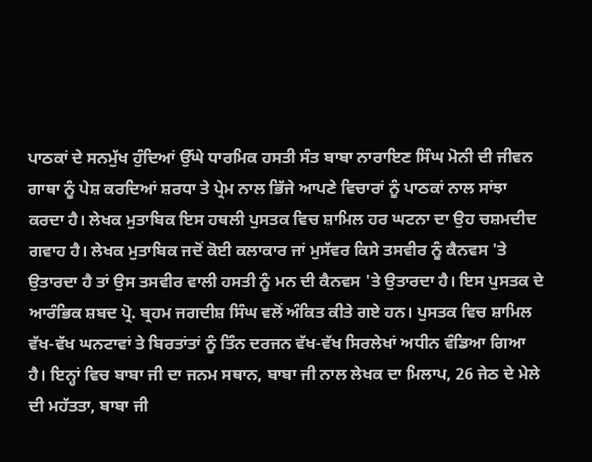ਪਾਠਕਾਂ ਦੇ ਸਨਮੁੱਖ ਹੁੰਦਿਆਂ ਉੱਘੇ ਧਾਰਮਿਕ ਹਸਤੀ ਸੰਤ ਬਾਬਾ ਨਾਰਾਇਣ ਸਿੰਘ ਮੋਨੀ ਦੀ ਜੀਵਨ ਗਾਥਾ ਨੂੰ ਪੇਸ਼ ਕਰਦਿਆਂ ਸ਼ਰਧਾ ਤੇ ਪ੍ਰੇਮ ਨਾਲ ਭਿੱਜੇ ਆਪਣੇ ਵਿਚਾਰਾਂ ਨੂੰ ਪਾਠਕਾਂ ਨਾਲ ਸਾਂਝਾ ਕਰਦਾ ਹੈ। ਲੇਖਕ ਮੁਤਾਬਿਕ ਇਸ ਹਥਲੀ ਪੁਸਤਕ ਵਿਚ ਸ਼ਾਮਿਲ ਹਰ ਘਟਨਾ ਦਾ ਉਹ ਚਸ਼ਮਦੀਦ ਗਵਾਹ ਹੈ। ਲੇਖਕ ਮੁਤਾਬਿਕ ਜਦੋਂ ਕੋਈ ਕਲਾਕਾਰ ਜਾਂ ਮੁਸੱਵਰ ਕਿਸੇ ਤਸਵੀਰ ਨੂੰ ਕੈਨਵਸ 'ਤੇ ਉਤਾਰਦਾ ਹੈ ਤਾਂ ਉਸ ਤਸਵੀਰ ਵਾਲੀ ਹਸਤੀ ਨੂੰ ਮਨ ਦੀ ਕੈਨਵਸ 'ਤੇ ਉਤਾਰਦਾ ਹੈ। ਇਸ ਪੁਸਤਕ ਦੇ ਆਰੰਭਿਕ ਸ਼ਬਦ ਪ੍ਰੋ. ਬ੍ਰਹਮ ਜਗਦੀਸ਼ ਸਿੰਘ ਵਲੋਂ ਅੰਕਿਤ ਕੀਤੇ ਗਏ ਹਨ। ਪੁਸਤਕ ਵਿਚ ਸ਼ਾਮਿਲ ਵੱਖ-ਵੱਖ ਘਨਟਾਵਾਂ ਤੇ ਬਿਰਤਾਂਤਾਂ ਨੂੰ ਤਿੰਨ ਦਰਜਨ ਵੱਖ-ਵੱਖ ਸਿਰਲੇਖਾਂ ਅਧੀਨ ਵੰਡਿਆ ਗਿਆ ਹੈ। ਇਨ੍ਹਾਂ ਵਿਚ ਬਾਬਾ ਜੀ ਦਾ ਜਨਮ ਸਥਾਨ, ਬਾਬਾ ਜੀ ਨਾਲ ਲੇਖਕ ਦਾ ਮਿਲਾਪ, 26 ਜੇਠ ਦੇ ਮੇਲੇ ਦੀ ਮਹੱਤਤਾ, ਬਾਬਾ ਜੀ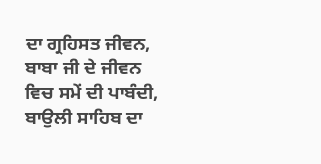ਦਾ ਗ੍ਰਹਿਸਤ ਜੀਵਨ, ਬਾਬਾ ਜੀ ਦੇ ਜੀਵਨ ਵਿਚ ਸਮੇਂ ਦੀ ਪਾਬੰਦੀ, ਬਾਉਲੀ ਸਾਹਿਬ ਦਾ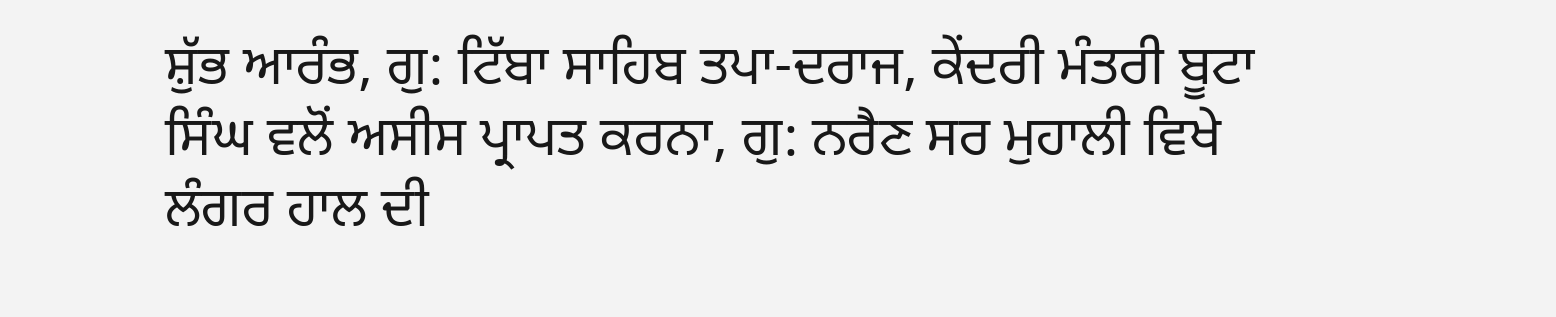ਸ਼ੁੱਭ ਆਰੰਭ, ਗੁ: ਟਿੱਬਾ ਸਾਹਿਬ ਤਪਾ-ਦਰਾਜ, ਕੇਂਦਰੀ ਮੰਤਰੀ ਬੂਟਾ ਸਿੰਘ ਵਲੋਂ ਅਸੀਸ ਪ੍ਰਾਪਤ ਕਰਨਾ, ਗੁ: ਨਰੈਣ ਸਰ ਮੁਹਾਲੀ ਵਿਖੇ ਲੰਗਰ ਹਾਲ ਦੀ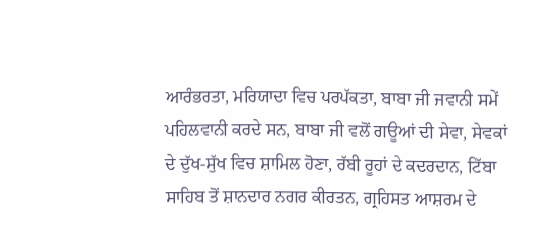ਆਰੰਭਰਤਾ, ਮਰਿਯਾਦਾ ਵਿਚ ਪਰਪੱਕਤਾ, ਬਾਬਾ ਜੀ ਜਵਾਨੀ ਸਮੇਂ ਪਹਿਲਵਾਨੀ ਕਰਦੇ ਸਨ, ਬਾਬਾ ਜੀ ਵਲੋਂ ਗਊਆਂ ਦੀ ਸੇਵਾ, ਸੇਵਕਾਂ ਦੇ ਦੁੱਖ-ਸੁੱਖ ਵਿਚ ਸ਼ਾਮਿਲ ਹੋਣਾ, ਰੱਬੀ ਰੂਹਾਂ ਦੇ ਕਦਰਦਾਨ, ਟਿੱਬਾ ਸਾਹਿਬ ਤੋਂ ਸ਼ਾਨਦਾਰ ਨਗਰ ਕੀਰਤਨ, ਗ੍ਰਹਿਸਤ ਆਸ਼ਰਮ ਦੇ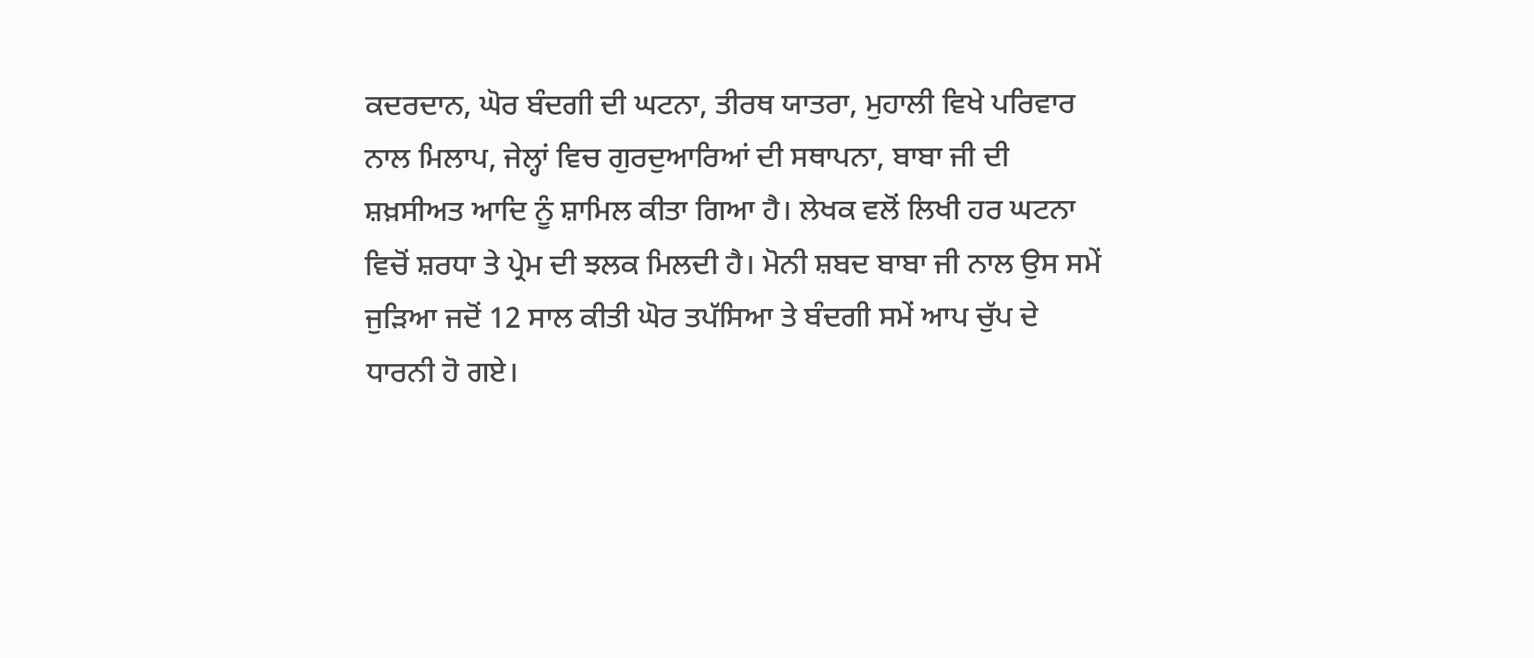ਕਦਰਦਾਨ, ਘੋਰ ਬੰਦਗੀ ਦੀ ਘਟਨਾ, ਤੀਰਥ ਯਾਤਰਾ, ਮੁਹਾਲੀ ਵਿਖੇ ਪਰਿਵਾਰ ਨਾਲ ਮਿਲਾਪ, ਜੇਲ੍ਹਾਂ ਵਿਚ ਗੁਰਦੁਆਰਿਆਂ ਦੀ ਸਥਾਪਨਾ, ਬਾਬਾ ਜੀ ਦੀ ਸ਼ਖ਼ਸੀਅਤ ਆਦਿ ਨੂੰ ਸ਼ਾਮਿਲ ਕੀਤਾ ਗਿਆ ਹੈ। ਲੇਖਕ ਵਲੋਂ ਲਿਖੀ ਹਰ ਘਟਨਾ ਵਿਚੋਂ ਸ਼ਰਧਾ ਤੇ ਪ੍ਰੇਮ ਦੀ ਝਲਕ ਮਿਲਦੀ ਹੈ। ਮੋਨੀ ਸ਼ਬਦ ਬਾਬਾ ਜੀ ਨਾਲ ਉਸ ਸਮੇਂ ਜੁੜਿਆ ਜਦੋਂ 12 ਸਾਲ ਕੀਤੀ ਘੋਰ ਤਪੱਸਿਆ ਤੇ ਬੰਦਗੀ ਸਮੇਂ ਆਪ ਚੁੱਪ ਦੇ ਧਾਰਨੀ ਹੋ ਗਏ।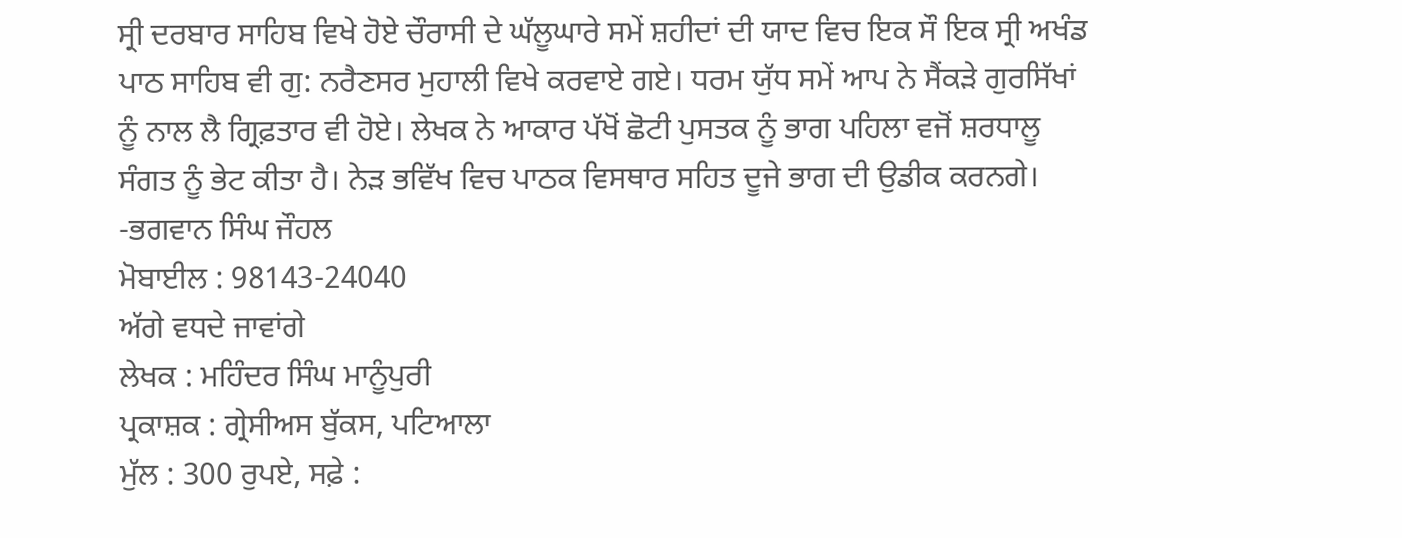ਸ੍ਰੀ ਦਰਬਾਰ ਸਾਹਿਬ ਵਿਖੇ ਹੋਏ ਚੌਰਾਸੀ ਦੇ ਘੱਲੂਘਾਰੇ ਸਮੇਂ ਸ਼ਹੀਦਾਂ ਦੀ ਯਾਦ ਵਿਚ ਇਕ ਸੌ ਇਕ ਸ੍ਰੀ ਅਖੰਡ ਪਾਠ ਸਾਹਿਬ ਵੀ ਗੁ: ਨਰੈਣਸਰ ਮੁਹਾਲੀ ਵਿਖੇ ਕਰਵਾਏ ਗਏ। ਧਰਮ ਯੁੱਧ ਸਮੇਂ ਆਪ ਨੇ ਸੈਂਕੜੇ ਗੁਰਸਿੱਖਾਂ ਨੂੰ ਨਾਲ ਲੈ ਗ੍ਰਿਫ਼ਤਾਰ ਵੀ ਹੋਏ। ਲੇਖਕ ਨੇ ਆਕਾਰ ਪੱਖੋਂ ਛੋਟੀ ਪੁਸਤਕ ਨੂੰ ਭਾਗ ਪਹਿਲਾ ਵਜੋਂ ਸ਼ਰਧਾਲੂ ਸੰਗਤ ਨੂੰ ਭੇਟ ਕੀਤਾ ਹੈ। ਨੇੜ ਭਵਿੱਖ ਵਿਚ ਪਾਠਕ ਵਿਸਥਾਰ ਸਹਿਤ ਦੂਜੇ ਭਾਗ ਦੀ ਉਡੀਕ ਕਰਨਗੇ।
-ਭਗਵਾਨ ਸਿੰਘ ਜੌਹਲ
ਮੋਬਾਈਲ : 98143-24040
ਅੱਗੇ ਵਧਦੇ ਜਾਵਾਂਗੇ
ਲੇਖਕ : ਮਹਿੰਦਰ ਸਿੰਘ ਮਾਨੂੰਪੁਰੀ
ਪ੍ਰਕਾਸ਼ਕ : ਗ੍ਰੇਸੀਅਸ ਬੁੱਕਸ, ਪਟਿਆਲਾ
ਮੁੱਲ : 300 ਰੁਪਏ, ਸਫ਼ੇ :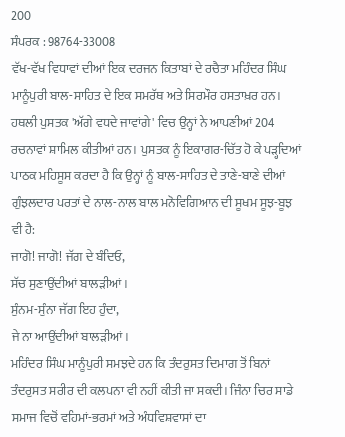200
ਸੰਪਰਕ : 98764-33008
ਵੱਖ-ਵੱਖ ਵਿਧਾਵਾਂ ਦੀਆਂ ਇਕ ਦਰਜਨ ਕਿਤਾਬਾਂ ਦੇ ਰਚੈਤਾ ਮਹਿੰਦਰ ਸਿੰਘ ਮਾਨੂੰਪੁਰੀ ਬਾਲ-ਸਾਹਿਤ ਦੇ ਇਕ ਸਮਰੱਥ ਅਤੇ ਸਿਰਮੌਰ ਹਸਤਾਖ਼ਰ ਹਨ। ਹਥਲੀ ਪੁਸਤਕ 'ਅੱਗੇ ਵਧਦੇ ਜਾਵਾਂਗੇ' ਵਿਚ ਉਨ੍ਹਾਂ ਨੇ ਆਪਣੀਆਂ 204 ਰਚਨਾਵਾਂ ਸ਼ਾਮਿਲ ਕੀਤੀਆਂ ਹਨ। ਪੁਸਤਕ ਨੂੰ ਇਕਾਗਰ-ਚਿੱਤ ਹੋ ਕੇ ਪੜ੍ਹਦਿਆਂ ਪਾਠਕ ਮਹਿਸੂਸ ਕਰਦਾ ਹੈ ਕਿ ਉਨ੍ਹਾਂ ਨੂੰ ਬਾਲ-ਸਾਹਿਤ ਦੇ ਤਾਣੇ-ਬਾਣੇ ਦੀਆਂ ਗੁੰਝਲਦਾਰ ਪਰਤਾਂ ਦੇ ਨਾਲ-ਨਾਲ ਬਾਲ ਮਨੋਵਿਗਿਆਨ ਦੀ ਸੂਖਮ ਸੂਝ-ਬੂਝ ਵੀ ਹੈ:
ਜਾਗੋ! ਜਾਗੋ! ਜੱਗ ਦੇ ਬੰਦਿਓ,
ਸੱਚ ਸੁਣਾਉਂਦੀਆਂ ਬਾਲੜੀਆਂ।
ਸੁੰਨਮ-ਸੁੰਨਾ ਜੱਗ ਇਹ ਹੁੰਦਾ,
ਜੇ ਨਾ ਆਉਂਦੀਆਂ ਬਾਲੜੀਆਂ।
ਮਹਿੰਦਰ ਸਿੰਘ ਮਾਨੂੰਪੁਰੀ ਸਮਝਦੇ ਹਨ ਕਿ ਤੰਦਰੁਸਤ ਦਿਮਾਗ ਤੋਂ ਬਿਨਾਂ ਤੰਦਰੁਸਤ ਸਰੀਰ ਦੀ ਕਲਪਨਾ ਵੀ ਨਹੀਂ ਕੀਤੀ ਜਾ ਸਕਦੀ। ਜਿੰਨਾ ਚਿਰ ਸਾਡੇ ਸਮਾਜ ਵਿਚੋਂ ਵਹਿਮਾਂ-ਭਰਮਾਂ ਅਤੇ ਅੰਧਵਿਸ਼ਵਾਸਾਂ ਦਾ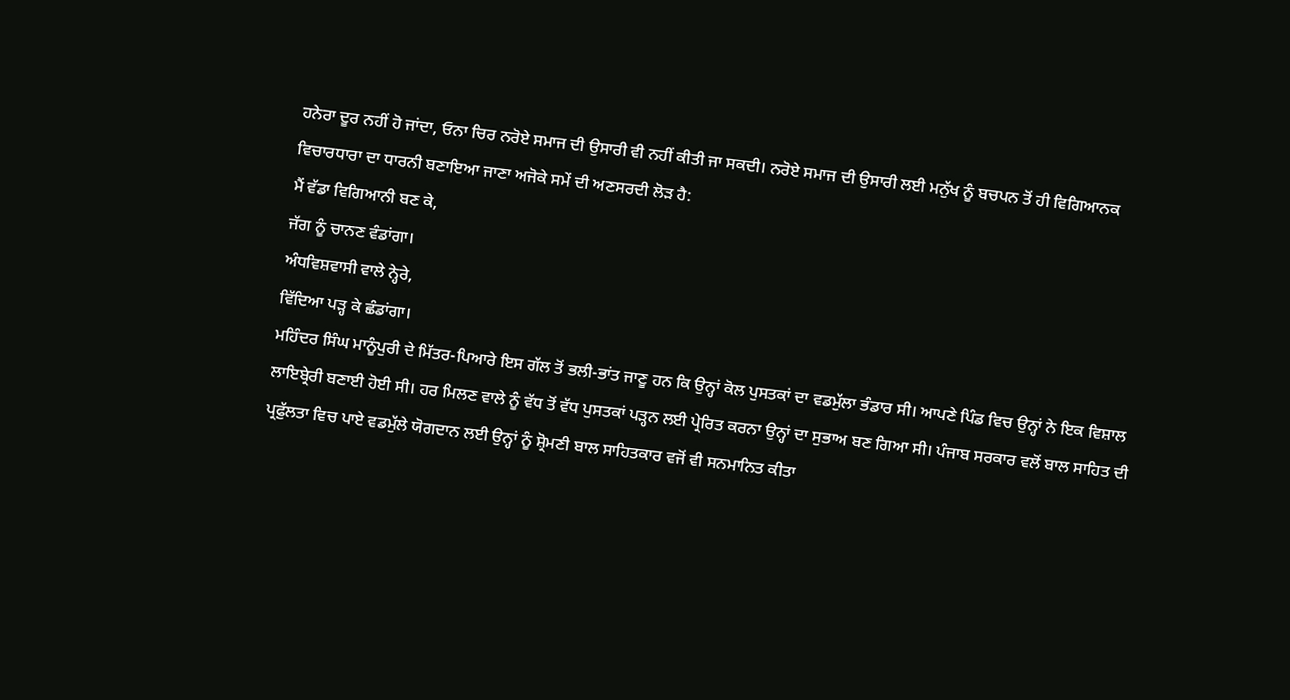ਹਨੇਰਾ ਦੂਰ ਨਹੀਂ ਹੋ ਜਾਂਦਾ, ਓਨਾ ਚਿਰ ਨਰੋਏ ਸਮਾਜ ਦੀ ਉਸਾਰੀ ਵੀ ਨਹੀਂ ਕੀਤੀ ਜਾ ਸਕਦੀ। ਨਰੋਏ ਸਮਾਜ ਦੀ ਉਸਾਰੀ ਲਈ ਮਨੁੱਖ ਨੂੰ ਬਚਪਨ ਤੋਂ ਹੀ ਵਿਗਿਆਨਕ ਵਿਚਾਰਧਾਰਾ ਦਾ ਧਾਰਨੀ ਬਣਾਇਆ ਜਾਣਾ ਅਜੋਕੇ ਸਮੇਂ ਦੀ ਅਣਸਰਦੀ ਲੋੜ ਹੈ:
ਮੈਂ ਵੱਡਾ ਵਿਗਿਆਨੀ ਬਣ ਕੇ,
ਜੱਗ ਨੂੰ ਚਾਨਣ ਵੰਡਾਂਗਾ।
ਅੰਧਵਿਸ਼ਵਾਸੀ ਵਾਲੇ ਨ੍ਹੇਰੇ,
ਵਿੱਦਿਆ ਪੜ੍ਹ ਕੇ ਛੰਡਾਂਗਾ।
ਮਹਿੰਦਰ ਸਿੰਘ ਮਾਨੂੰਪੁਰੀ ਦੇ ਮਿੱਤਰ-ਪਿਆਰੇ ਇਸ ਗੱਲ ਤੋਂ ਭਲੀ-ਭਾਂਤ ਜਾਣੂ ਹਨ ਕਿ ਉਨ੍ਹਾਂ ਕੋਲ ਪੁਸਤਕਾਂ ਦਾ ਵਡਮੁੱਲਾ ਭੰਡਾਰ ਸੀ। ਆਪਣੇ ਪਿੰਡ ਵਿਚ ਉਨ੍ਹਾਂ ਨੇ ਇਕ ਵਿਸ਼ਾਲ ਲਾਇਬ੍ਰੇਰੀ ਬਣਾਈ ਹੋਈ ਸੀ। ਹਰ ਮਿਲਣ ਵਾਲੇ ਨੂੰ ਵੱਧ ਤੋਂ ਵੱਧ ਪੁਸਤਕਾਂ ਪੜ੍ਹਨ ਲਈ ਪ੍ਰੇਰਿਤ ਕਰਨਾ ਉਨ੍ਹਾਂ ਦਾ ਸੁਭਾਅ ਬਣ ਗਿਆ ਸੀ। ਪੰਜਾਬ ਸਰਕਾਰ ਵਲੋਂ ਬਾਲ ਸਾਹਿਤ ਦੀ ਪ੍ਰਫ਼ੁੱਲਤਾ ਵਿਚ ਪਾਏ ਵਡਮੁੱਲੇ ਯੋਗਦਾਨ ਲਈ ਉਨ੍ਹਾਂ ਨੂੰ ਸ਼੍ਰੋਮਣੀ ਬਾਲ ਸਾਹਿਤਕਾਰ ਵਜੋਂ ਵੀ ਸਨਮਾਨਿਤ ਕੀਤਾ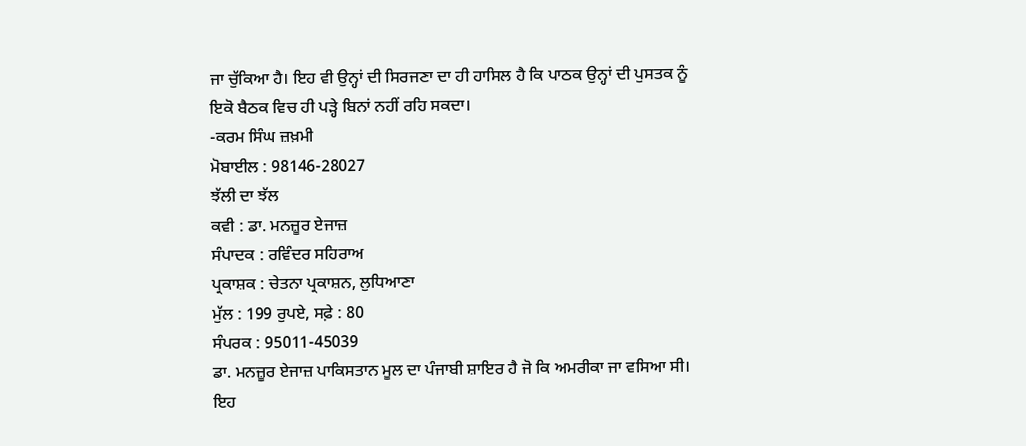ਜਾ ਚੁੱਕਿਆ ਹੈ। ਇਹ ਵੀ ਉਨ੍ਹਾਂ ਦੀ ਸਿਰਜਣਾ ਦਾ ਹੀ ਹਾਸਿਲ ਹੈ ਕਿ ਪਾਠਕ ਉਨ੍ਹਾਂ ਦੀ ਪੁਸਤਕ ਨੂੰ ਇਕੋ ਬੈਠਕ ਵਿਚ ਹੀ ਪੜ੍ਹੇ ਬਿਨਾਂ ਨਹੀਂ ਰਹਿ ਸਕਦਾ।
-ਕਰਮ ਸਿੰਘ ਜ਼ਖ਼ਮੀ
ਮੋਬਾਈਲ : 98146-28027
ਝੱਲੀ ਦਾ ਝੱਲ
ਕਵੀ : ਡਾ. ਮਨਜ਼ੂਰ ਏਜਾਜ਼
ਸੰਪਾਦਕ : ਰਵਿੰਦਰ ਸਹਿਰਾਅ
ਪ੍ਰਕਾਸ਼ਕ : ਚੇਤਨਾ ਪ੍ਰਕਾਸ਼ਨ, ਲੁਧਿਆਣਾ
ਮੁੱਲ : 199 ਰੁਪਏ, ਸਫ਼ੇ : 80
ਸੰਪਰਕ : 95011-45039
ਡਾ. ਮਨਜ਼ੂਰ ਏਜਾਜ਼ ਪਾਕਿਸਤਾਨ ਮੂਲ ਦਾ ਪੰਜਾਬੀ ਸ਼ਾਇਰ ਹੈ ਜੋ ਕਿ ਅਮਰੀਕਾ ਜਾ ਵਸਿਆ ਸੀ। ਇਹ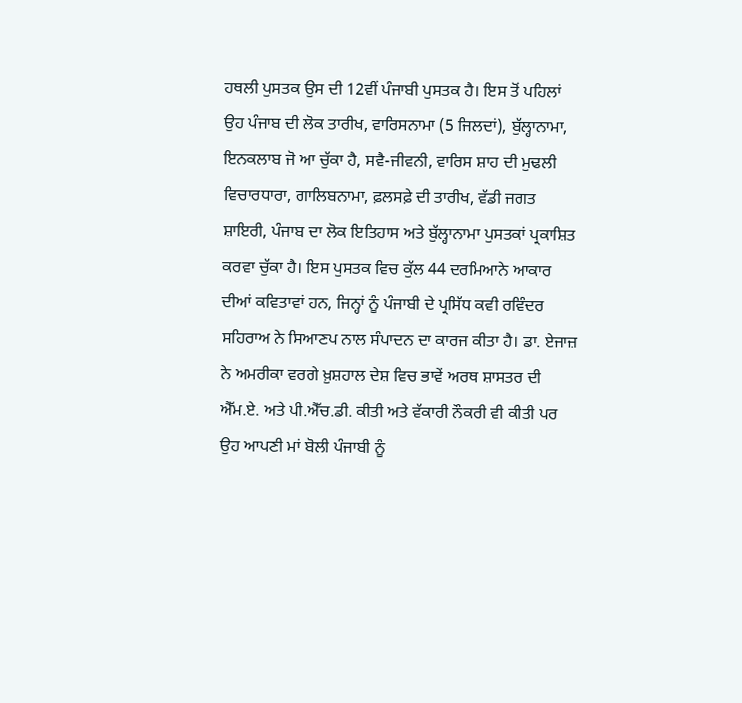ਹਥਲੀ ਪੁਸਤਕ ਉਸ ਦੀ 12ਵੀਂ ਪੰਜਾਬੀ ਪੁਸਤਕ ਹੈ। ਇਸ ਤੋਂ ਪਹਿਲਾਂ ਉਹ ਪੰਜਾਬ ਦੀ ਲੋਕ ਤਾਰੀਖ, ਵਾਰਿਸਨਾਮਾ (5 ਜਿਲਦਾਂ), ਬੁੱਲ੍ਹਾਨਾਮਾ, ਇਨਕਲਾਬ ਜੋ ਆ ਚੁੱਕਾ ਹੈ, ਸਵੈ-ਜੀਵਨੀ, ਵਾਰਿਸ ਸ਼ਾਹ ਦੀ ਮੁਢਲੀ ਵਿਚਾਰਧਾਰਾ, ਗਾਲਿਬਨਾਮਾ, ਫ਼ਲਸਫ਼ੇ ਦੀ ਤਾਰੀਖ, ਵੱਡੀ ਜਗਤ ਸ਼ਾਇਰੀ, ਪੰਜਾਬ ਦਾ ਲੋਕ ਇਤਿਹਾਸ ਅਤੇ ਬੁੱਲ੍ਹਾਨਾਮਾ ਪੁਸਤਕਾਂ ਪ੍ਰਕਾਸ਼ਿਤ ਕਰਵਾ ਚੁੱਕਾ ਹੈ। ਇਸ ਪੁਸਤਕ ਵਿਚ ਕੁੱਲ 44 ਦਰਮਿਆਨੇ ਆਕਾਰ ਦੀਆਂ ਕਵਿਤਾਵਾਂ ਹਨ, ਜਿਨ੍ਹਾਂ ਨੂੰ ਪੰਜਾਬੀ ਦੇ ਪ੍ਰਸਿੱਧ ਕਵੀ ਰਵਿੰਦਰ ਸਹਿਰਾਅ ਨੇ ਸਿਆਣਪ ਨਾਲ ਸੰਪਾਦਨ ਦਾ ਕਾਰਜ ਕੀਤਾ ਹੈ। ਡਾ. ਏਜਾਜ਼ ਨੇ ਅਮਰੀਕਾ ਵਰਗੇ ਖ਼ੁਸ਼ਹਾਲ ਦੇਸ਼ ਵਿਚ ਭਾਵੇਂ ਅਰਥ ਸ਼ਾਸਤਰ ਦੀ ਐੱਮ.ਏ. ਅਤੇ ਪੀ.ਐੱਚ.ਡੀ. ਕੀਤੀ ਅਤੇ ਵੱਕਾਰੀ ਨੌਕਰੀ ਵੀ ਕੀਤੀ ਪਰ ਉਹ ਆਪਣੀ ਮਾਂ ਬੋਲੀ ਪੰਜਾਬੀ ਨੂੰ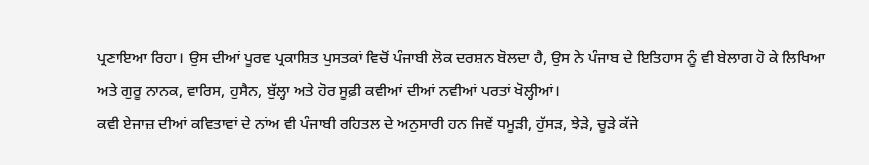ਪ੍ਰਣਾਇਆ ਰਿਹਾ। ਉਸ ਦੀਆਂ ਪੂਰਵ ਪ੍ਰਕਾਸ਼ਿਤ ਪੁਸਤਕਾਂ ਵਿਚੋਂ ਪੰਜਾਬੀ ਲੋਕ ਦਰਸ਼ਨ ਬੋਲਦਾ ਹੈ, ਉਸ ਨੇ ਪੰਜਾਬ ਦੇ ਇਤਿਹਾਸ ਨੂੰ ਵੀ ਬੇਲਾਗ ਹੋ ਕੇ ਲਿਖਿਆ ਅਤੇ ਗੁਰੂ ਨਾਨਕ, ਵਾਰਿਸ, ਹੁਸੈਨ, ਬੁੱਲ੍ਹਾ ਅਤੇ ਹੋਰ ਸੂਫ਼ੀ ਕਵੀਆਂ ਦੀਆਂ ਨਵੀਆਂ ਪਰਤਾਂ ਖੋਲ੍ਹੀਆਂ।
ਕਵੀ ਏਜਾਜ਼ ਦੀਆਂ ਕਵਿਤਾਵਾਂ ਦੇ ਨਾਂਅ ਵੀ ਪੰਜਾਬੀ ਰਹਿਤਲ ਦੇ ਅਨੁਸਾਰੀ ਹਨ ਜਿਵੇਂ ਧਮੂੜੀ, ਹੁੱਸੜ, ਝੇੜੇ, ਚੂੜੇ ਕੱਜੇ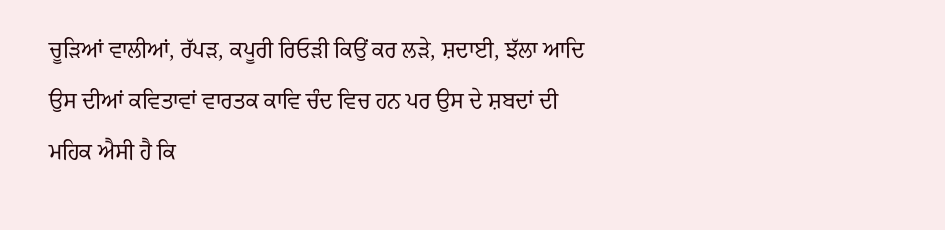ਚੂੜਿਆਂ ਵਾਲੀਆਂ, ਰੱਪੜ, ਕਪੂਰੀ ਰਿਓੜੀ ਕਿਉਂ ਕਰ ਲੜੇ, ਸ਼ਦਾਈ, ਝੱਲਾ ਆਦਿ ਉਸ ਦੀਆਂ ਕਵਿਤਾਵਾਂ ਵਾਰਤਕ ਕਾਵਿ ਚੰਦ ਵਿਚ ਹਨ ਪਰ ਉਸ ਦੇ ਸ਼ਬਦਾਂ ਦੀ ਮਹਿਕ ਐਸੀ ਹੈ ਕਿ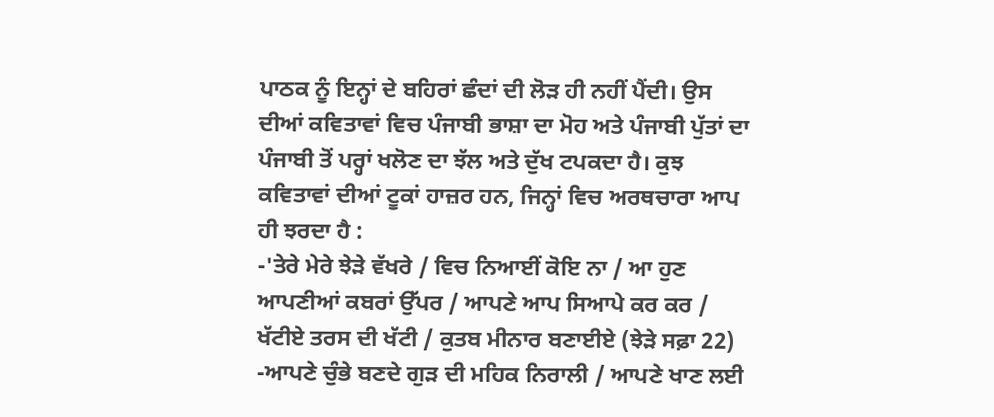ਪਾਠਕ ਨੂੰ ਇਨ੍ਹਾਂ ਦੇ ਬਹਿਰਾਂ ਛੰਦਾਂ ਦੀ ਲੋੜ ਹੀ ਨਹੀਂ ਪੈਂਦੀ। ਉਸ ਦੀਆਂ ਕਵਿਤਾਵਾਂ ਵਿਚ ਪੰਜਾਬੀ ਭਾਸ਼ਾ ਦਾ ਮੋਹ ਅਤੇ ਪੰਜਾਬੀ ਪੁੱਤਾਂ ਦਾ ਪੰਜਾਬੀ ਤੋਂ ਪਰ੍ਹਾਂ ਖਲੋਣ ਦਾ ਝੱਲ ਅਤੇ ਦੁੱਖ ਟਪਕਦਾ ਹੈ। ਕੁਝ ਕਵਿਤਾਵਾਂ ਦੀਆਂ ਟੂਕਾਂ ਹਾਜ਼ਰ ਹਨ, ਜਿਨ੍ਹਾਂ ਵਿਚ ਅਰਥਚਾਰਾ ਆਪ ਹੀ ਝਰਦਾ ਹੈ :
-'ਤੇਰੇ ਮੇਰੇ ਝੇੜੇ ਵੱਖਰੇ / ਵਿਚ ਨਿਆਈਂ ਕੋਇ ਨਾ / ਆ ਹੁਣ ਆਪਣੀਆਂ ਕਬਰਾਂ ਉੱਪਰ / ਆਪਣੇ ਆਪ ਸਿਆਪੇ ਕਰ ਕਰ / ਖੱਟੀਏ ਤਰਸ ਦੀ ਖੱਟੀ / ਕੁਤਬ ਮੀਨਾਰ ਬਣਾਈਏ (ਝੇੜੇ ਸਫ਼ਾ 22)
-ਆਪਣੇ ਚੁੰਭੇ ਬਣਦੇ ਗੁੜ ਦੀ ਮਹਿਕ ਨਿਰਾਲੀ / ਆਪਣੇ ਖਾਣ ਲਈ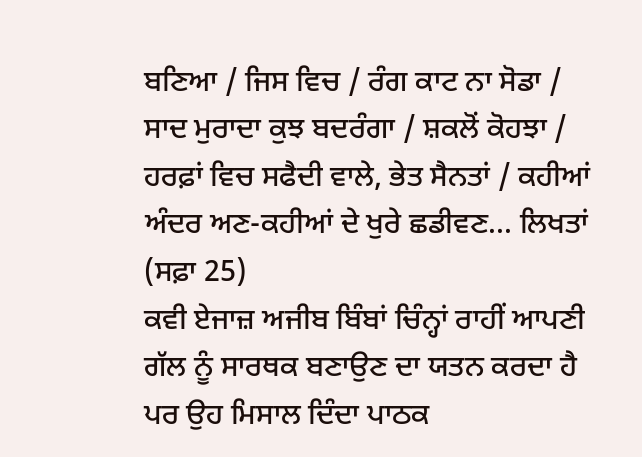ਬਣਿਆ / ਜਿਸ ਵਿਚ / ਰੰਗ ਕਾਟ ਨਾ ਸੋਡਾ / ਸਾਦ ਮੁਰਾਦਾ ਕੁਝ ਬਦਰੰਗਾ / ਸ਼ਕਲੋਂ ਕੋਹਝਾ / ਹਰਫ਼ਾਂ ਵਿਚ ਸਫੈਦੀ ਵਾਲੇ, ਭੇਤ ਸੈਨਤਾਂ / ਕਹੀਆਂ ਅੰਦਰ ਅਣ-ਕਹੀਆਂ ਦੇ ਖੁਰੇ ਛਡੀਵਣ... ਲਿਖਤਾਂ (ਸਫ਼ਾ 25)
ਕਵੀ ਏਜਾਜ਼ ਅਜੀਬ ਬਿੰਬਾਂ ਚਿੰਨ੍ਹਾਂ ਰਾਹੀਂ ਆਪਣੀ ਗੱਲ ਨੂੰ ਸਾਰਥਕ ਬਣਾਉਣ ਦਾ ਯਤਨ ਕਰਦਾ ਹੈ ਪਰ ਉਹ ਮਿਸਾਲ ਦਿੰਦਾ ਪਾਠਕ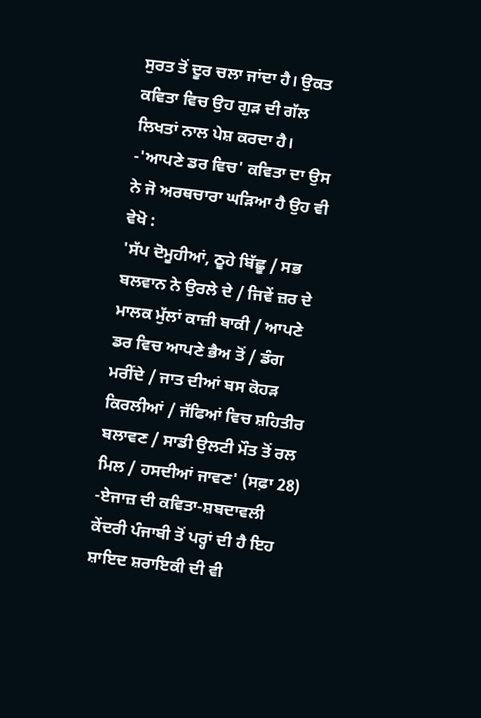ਸੁਰਤ ਤੋਂ ਦੂਰ ਚਲਾ ਜਾਂਦਾ ਹੈ। ਉਕਤ ਕਵਿਤਾ ਵਿਚ ਉਹ ਗੁੜ ਦੀ ਗੱਲ ਲਿਖਤਾਂ ਨਾਲ ਪੇਸ਼ ਕਰਦਾ ਹੈ।
-'ਆਪਣੇ ਡਰ ਵਿਚ' ਕਵਿਤਾ ਦਾ ਉਸ ਨੇ ਜੋ ਅਰਥਚਾਰਾ ਘੜਿਆ ਹੈ ਉਹ ਵੀ ਵੇਖੋ :
'ਸੱਪ ਦੋਮੂਹੀਆਂ, ਠੂਹੇ ਬਿੱਛੂ / ਸਭ ਬਲਵਾਨ ਨੇ ਉਰਲੇ ਦੇ / ਜਿਵੇਂ ਜ਼ਰ ਦੇ ਮਾਲਕ ਮੁੱਲਾਂ ਕਾਜ਼ੀ ਬਾਕੀ / ਆਪਣੇ ਡਰ ਵਿਚ ਆਪਣੇ ਭੈਅ ਤੋਂ / ਡੰਗ ਮਰੀਂਦੇ / ਜਾਤ ਦੀਆਂ ਬਸ ਕੋਹੜ ਕਿਰਲੀਆਂ / ਜੱਫਿਆਂ ਵਿਚ ਸ਼ਹਿਤੀਰ ਬਲਾਵਣ / ਸਾਡੀ ਉਲਟੀ ਮੌਤ ਤੋਂ ਰਲ ਮਿਲ / ਹਸਦੀਆਂ ਜਾਵਣ' (ਸਫ਼ਾ 28)
-ਏਜਾਜ਼ ਦੀ ਕਵਿਤਾ-ਸ਼ਬਦਾਵਲੀ ਕੇਂਦਰੀ ਪੰਜਾਬੀ ਤੋਂ ਪਰ੍ਹਾਂ ਦੀ ਹੈ ਇਹ ਸ਼ਾਇਦ ਸ਼ਰਾਇਕੀ ਦੀ ਵੀ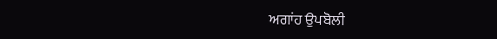ਅਗਾਂਹ ਉਪਬੋਲੀ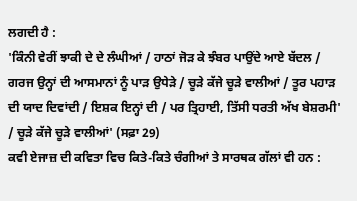ਲਗਦੀ ਹੈ :
'ਕਿੰਨੀ ਵੇਰੀਂ ਝਾਕੀ ਦੇ ਦੇ ਲੰਘੀਆਂ / ਹਾਠਾਂ ਜੋੜ ਕੇ ਝੰਬਰ ਪਾਉਂਦੇ ਆਏ ਬੱਦਲ / ਗਰਜ ਉਨ੍ਹਾਂ ਦੀ ਆਸਮਾਨਾਂ ਨੂੰ ਪਾੜ ਉਧੇੜੇ / ਚੂੜੇ ਕੱਜੇ ਚੂੜੇ ਵਾਲੀਆਂ / ਤੂਰ ਪਹਾੜ ਦੀ ਯਾਦ ਦਿਵਾਂਦੀ / ਇਸ਼ਕ ਇਨ੍ਹਾਂ ਦੀ / ਪਰ ਤ੍ਰਿਹਾਈ, ਤਿੱਸੀ ਧਰਤੀ ਅੱਖ ਬੇਸ਼ਰਮੀ' / ਚੂੜੇ ਕੱਜੇ ਚੂੜੇ ਵਾਲੀਆਂ' (ਸਫ਼ਾ 29)
ਕਵੀ ਏਜਾਜ਼ ਦੀ ਕਵਿਤਾ ਵਿਚ ਕਿਤੇ-ਕਿਤੇ ਚੰਗੀਆਂ ਤੇ ਸਾਰਥਕ ਗੱਲਾਂ ਵੀ ਹਨ :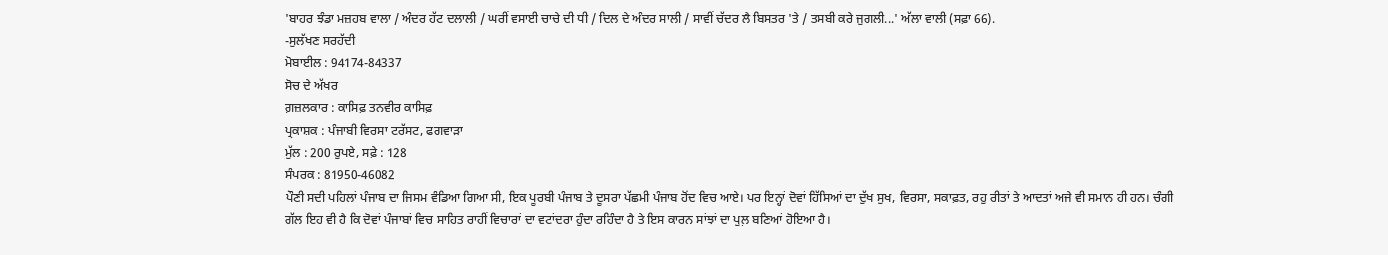'ਬਾਹਰ ਝੰਡਾ ਮਜ਼ਹਬ ਵਾਲਾ / ਅੰਦਰ ਹੱਟ ਦਲਾਲੀ / ਘਰੀਂ ਵਸਾਈ ਚਾਚੇ ਦੀ ਧੀ / ਦਿਲ ਦੇ ਅੰਦਰ ਸਾਲੀ / ਸਾਵੀਂ ਚੱਦਰ ਲੈ ਬਿਸਤਰ 'ਤੇ / ਤਸਬੀ ਕਰੇ ਜੁਗਲੀ...' ਅੱਲਾ ਵਾਲੀ (ਸਫ਼ਾ 66).
-ਸੁਲੱਖਣ ਸਰਹੱਦੀ
ਮੋਬਾਈਲ : 94174-84337
ਸੋਚ ਦੇ ਅੱਖਰ
ਗ਼ਜ਼ਲਕਾਰ : ਕਾਸਿਫ਼ ਤਨਵੀਰ ਕਾਸਿਫ਼
ਪ੍ਰਕਾਸ਼ਕ : ਪੰਜਾਬੀ ਵਿਰਸਾ ਟਰੱਸਟ, ਫਗਵਾੜਾ
ਮੁੱਲ : 200 ਰੁਪਏ, ਸਫ਼ੇ : 128
ਸੰਪਰਕ : 81950-46082
ਪੌਣੀ ਸਦੀ ਪਹਿਲਾਂ ਪੰਜਾਬ ਦਾ ਜਿਸਮ ਵੰਡਿਆ ਗਿਆ ਸੀ, ਇਕ ਪੂਰਬੀ ਪੰਜਾਬ ਤੇ ਦੂਸਰਾ ਪੱਛਮੀ ਪੰਜਾਬ ਹੋਂਦ ਵਿਚ ਆਏ। ਪਰ ਇਨ੍ਹਾਂ ਦੋਵਾਂ ਹਿੱਸਿਆਂ ਦਾ ਦੁੱਖ ਸੁਖ, ਵਿਰਸਾ, ਸਕਾਫ਼ਤ, ਰਹੁ ਰੀਤਾਂ ਤੇ ਆਦਤਾਂ ਅਜੇ ਵੀ ਸਮਾਨ ਹੀ ਹਨ। ਚੰਗੀ ਗੱਲ ਇਹ ਵੀ ਹੈ ਕਿ ਦੋਵਾਂ ਪੰਜਾਬਾਂ ਵਿਚ ਸਾਹਿਤ ਰਾਹੀਂ ਵਿਚਾਰਾਂ ਦਾ ਵਟਾਂਦਰਾ ਹੁੰਦਾ ਰਹਿੰਦਾ ਹੈ ਤੇ ਇਸ ਕਾਰਨ ਸਾਂਝਾਂ ਦਾ ਪੁਲ਼ ਬਣਿਆਂ ਹੋਇਆ ਹੈ।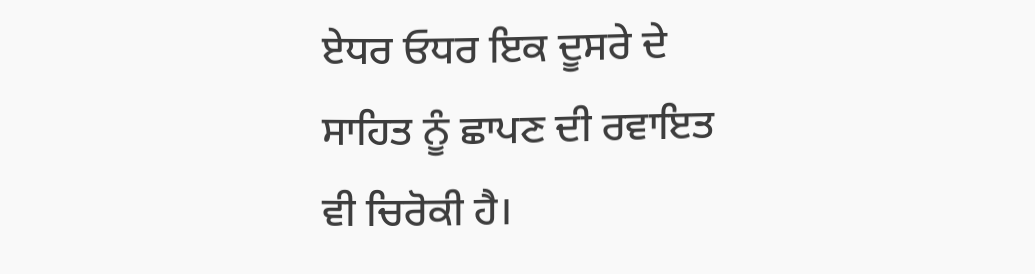ਏਧਰ ਓਧਰ ਇਕ ਦੂਸਰੇ ਦੇ ਸਾਹਿਤ ਨੂੰ ਛਾਪਣ ਦੀ ਰਵਾਇਤ ਵੀ ਚਿਰੋਕੀ ਹੈ।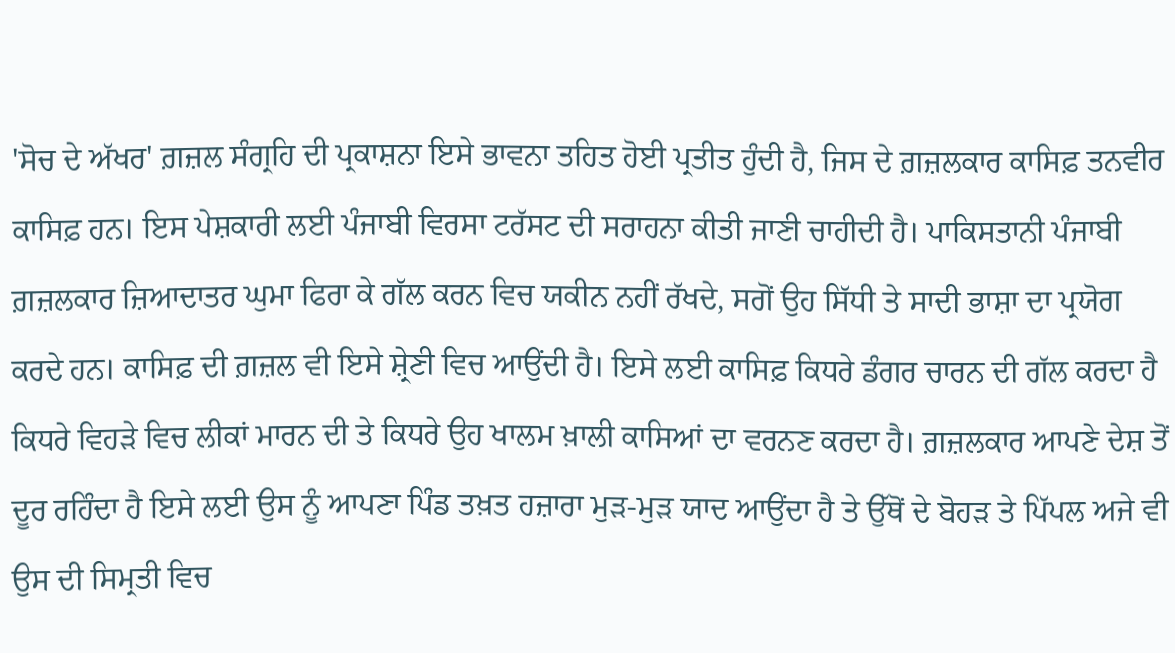'ਸੋਚ ਦੇ ਅੱਖਰ' ਗ਼ਜ਼ਲ ਸੰਗ੍ਰਹਿ ਦੀ ਪ੍ਰਕਾਸ਼ਨਾ ਇਸੇ ਭਾਵਨਾ ਤਹਿਤ ਹੋਈ ਪ੍ਰਤੀਤ ਹੁੰਦੀ ਹੈ, ਜਿਸ ਦੇ ਗ਼ਜ਼ਲਕਾਰ ਕਾਸਿਫ਼ ਤਨਵੀਰ ਕਾਸਿਫ਼ ਹਨ। ਇਸ ਪੇਸ਼ਕਾਰੀ ਲਈ ਪੰਜਾਬੀ ਵਿਰਸਾ ਟਰੱਸਟ ਦੀ ਸਰਾਹਨਾ ਕੀਤੀ ਜਾਣੀ ਚਾਹੀਦੀ ਹੈ। ਪਾਕਿਸਤਾਨੀ ਪੰਜਾਬੀ ਗ਼ਜ਼ਲਕਾਰ ਜ਼ਿਆਦਾਤਰ ਘੁਮਾ ਫਿਰਾ ਕੇ ਗੱਲ ਕਰਨ ਵਿਚ ਯਕੀਨ ਨਹੀਂ ਰੱਖਦੇ, ਸਗੋਂ ਉਹ ਸਿੱਧੀ ਤੇ ਸਾਦੀ ਭਾਸ਼ਾ ਦਾ ਪ੍ਰਯੋਗ ਕਰਦੇ ਹਨ। ਕਾਸਿਫ਼ ਦੀ ਗ਼ਜ਼ਲ ਵੀ ਇਸੇ ਸ਼੍ਰੇਣੀ ਵਿਚ ਆਉਂਦੀ ਹੈ। ਇਸੇ ਲਈ ਕਾਸਿਫ਼ ਕਿਧਰੇ ਡੰਗਰ ਚਾਰਨ ਦੀ ਗੱਲ ਕਰਦਾ ਹੈ ਕਿਧਰੇ ਵਿਹੜੇ ਵਿਚ ਲੀਕਾਂ ਮਾਰਨ ਦੀ ਤੇ ਕਿਧਰੇ ਉਹ ਖਾਲਮ ਖ਼ਾਲੀ ਕਾਸਿਆਂ ਦਾ ਵਰਨਣ ਕਰਦਾ ਹੈ। ਗ਼ਜ਼ਲਕਾਰ ਆਪਣੇ ਦੇਸ਼ ਤੋਂ ਦੂਰ ਰਹਿੰਦਾ ਹੈ ਇਸੇ ਲਈ ਉਸ ਨੂੰ ਆਪਣਾ ਪਿੰਡ ਤਖ਼ਤ ਹਜ਼ਾਰਾ ਮੁੜ-ਮੁੜ ਯਾਦ ਆਉਂਦਾ ਹੈ ਤੇ ਉੱਥੋਂ ਦੇ ਬੋਹੜ ਤੇ ਪਿੱਪਲ ਅਜੇ ਵੀ ਉਸ ਦੀ ਸਿਮ੍ਰਤੀ ਵਿਚ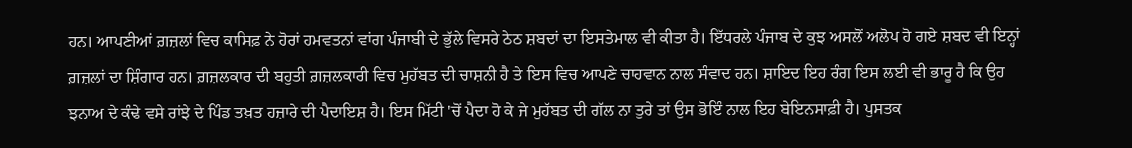ਹਨ। ਆਪਣੀਆਂ ਗ਼ਜ਼ਲਾਂ ਵਿਚ ਕਾਸਿਫ਼ ਨੇ ਹੋਰਾਂ ਹਮਵਤਨਾਂ ਵਾਂਗ ਪੰਜਾਬੀ ਦੇ ਭੁੱਲੇ ਵਿਸਰੇ ਠੇਠ ਸ਼ਬਦਾਂ ਦਾ ਇਸਤੇਮਾਲ ਵੀ ਕੀਤਾ ਹੈ। ਇੱਧਰਲੇ ਪੰਜਾਬ ਦੇ ਕੁਝ ਅਸਲੋਂ ਅਲੋਪ ਹੋ ਗਏ ਸ਼ਬਦ ਵੀ ਇਨ੍ਹਾਂ ਗ਼ਜ਼ਲਾਂ ਦਾ ਸ਼ਿੰਗਾਰ ਹਨ। ਗ਼ਜ਼ਲਕਾਰ ਦੀ ਬਹੁਤੀ ਗ਼ਜ਼ਲਕਾਰੀ ਵਿਚ ਮੁਹੱਬਤ ਦੀ ਚਾਸ਼ਨੀ ਹੈ ਤੇ ਇਸ ਵਿਚ ਆਪਣੇ ਚਾਹਵਾਨ ਨਾਲ ਸੰਵਾਦ ਹਨ। ਸ਼ਾਇਦ ਇਹ ਰੰਗ ਇਸ ਲਈ ਵੀ ਭਾਰੂ ਹੈ ਕਿ ਉਹ ਝਨਾਅ ਦੇ ਕੰਢੇ ਵਸੇ ਰਾਂਝੇ ਦੇ ਪਿੰਡ ਤਖ਼ਤ ਹਜ਼ਾਰੇ ਦੀ ਪੈਦਾਇਸ਼ ਹੈ। ਇਸ ਮਿੱਟੀ 'ਚੋਂ ਪੈਦਾ ਹੋ ਕੇ ਜੇ ਮੁਹੱਬਤ ਦੀ ਗੱਲ ਨਾ ਤੁਰੇ ਤਾਂ ਉਸ ਭੋਇੰ ਨਾਲ ਇਹ ਬੇਇਨਸਾਫ਼ੀ ਹੈ। ਪੁਸਤਕ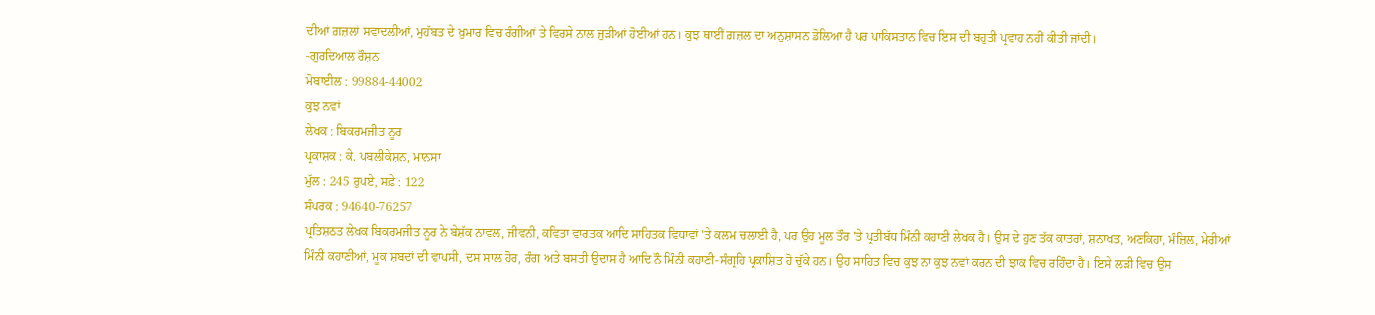ਦੀਆਂ ਗ਼ਜ਼ਲਾਂ ਸਵਾਦਲੀਆਂ, ਮੁਹੱਬਤ ਦੇ ਖ਼ੁਮਾਰ ਵਿਚ ਰੰਗੀਆਂ ਤੇ ਵਿਰਸੇ ਨਾਲ ਜੁੜੀਆਂ ਹੋਈਆਂ ਹਨ। ਕੁਝ ਥਾਈਂ ਗ਼ਜ਼ਲ ਦਾ ਅਨੁਸ਼ਾਸਨ ਡੋਲਿਆ ਹੈ ਪਰ ਪਾਕਿਸਤਾਨ ਵਿਚ ਇਸ ਦੀ ਬਹੁਤੀ ਪ੍ਰਵਾਹ ਨਹੀਂ ਕੀਤੀ ਜਾਂਦੀ।
-ਗੁਰਦਿਆਲ ਰੌਸ਼ਨ
ਮੋਬਾਈਲ : 99884-44002
ਕੁਝ ਨਵਾਂ
ਲੇਖਕ : ਬਿਕਰਮਜੀਤ ਨੂਰ
ਪ੍ਰਕਾਸ਼ਕ : ਕੇ. ਪਬਲੀਕੇਸ਼ਨ, ਮਾਨਸਾ
ਮੁੱਲ : 245 ਰੁਪਏ, ਸਫ਼ੇ : 122
ਸੰਪਰਕ : 94640-76257
ਪ੍ਰਤਿਸ਼ਠਤ ਲੇਖਕ ਬਿਕਰਮਜੀਤ ਨੂਰ ਨੇ ਬੇਸ਼ੱਕ ਨਾਵਲ, ਜੀਵਨੀ, ਕਵਿਤਾ ਵਾਰਤਕ ਆਦਿ ਸਾਹਿਤਕ ਵਿਧਾਵਾਂ 'ਤੇ ਕਲਮ ਚਲਾਈ ਹੈ, ਪਰ ਉਹ ਮੂਲ ਤੌਰ 'ਤੇ ਪ੍ਰਤੀਬੱਧ ਮਿੰਨੀ ਕਹਾਣੀ ਲੇਖਕ ਹੈ। ਉਸ ਦੇ ਹੁਣ ਤੱਕ ਕਾਤਰਾਂ, ਸ਼ਨਾਖਤ, ਅਣਕਿਹਾ, ਮੰਜ਼ਿਲ, ਮੇਰੀਆਂ ਮਿੰਨੀ ਕਹਾਣੀਆਂ, ਮੂਕ ਸ਼ਬਦਾਂ ਦੀ ਵਾਪਸੀ, ਦਸ ਸਾਲ ਹੋਰ, ਰੰਗ ਅਤੇ ਬਸਤੀ ਉਦਾਸ ਹੈ ਆਦਿ ਨੌ ਮਿੰਨੀ ਕਹਾਣੀ-ਸੰਗ੍ਰਹਿ ਪ੍ਰਕਾਸ਼ਿਤ ਹੋ ਚੁੱਕੇ ਹਨ। ਉਹ ਸਾਹਿਤ ਵਿਚ ਕੁਝ ਨਾ ਕੁਝ ਨਵਾਂ ਕਰਨ ਦੀ ਝਾਕ ਵਿਚ ਰਹਿੰਦਾ ਹੈ। ਇਸੇ ਲੜੀ ਵਿਚ ਉਸ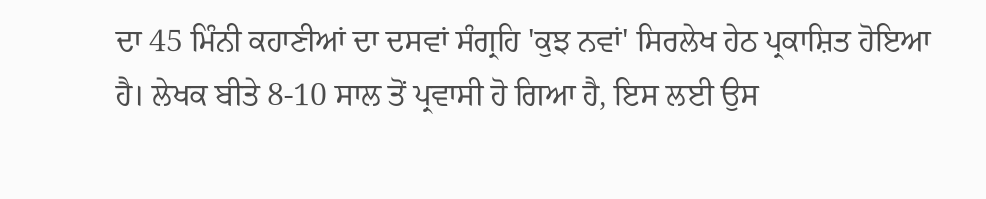ਦਾ 45 ਮਿੰਨੀ ਕਹਾਣੀਆਂ ਦਾ ਦਸਵਾਂ ਸੰਗ੍ਰਹਿ 'ਕੁਝ ਨਵਾਂ' ਸਿਰਲੇਖ ਹੇਠ ਪ੍ਰਕਾਸ਼ਿਤ ਹੋਇਆ ਹੈ। ਲੇਖਕ ਬੀਤੇ 8-10 ਸਾਲ ਤੋਂ ਪ੍ਰਵਾਸੀ ਹੋ ਗਿਆ ਹੈ, ਇਸ ਲਈ ਉਸ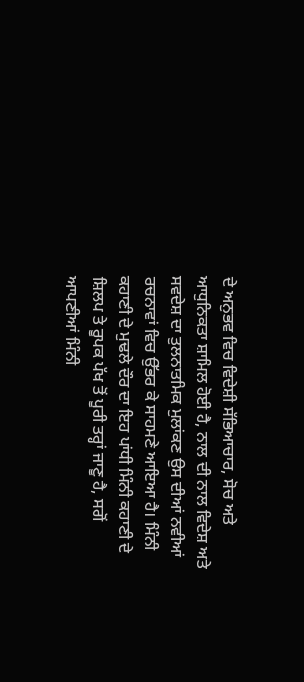ਦੇ ਅਨੁਭਵ ਵਿਚ ਵਿਦੇਸ਼ੀ ਸੱਭਿਆਚਾਰ, ਸੋਚ ਅਤੇ ਆਧੁਨਿਕਤਾ ਸ਼ਾਮਿਲ ਹੋਈ ਹੈ, ਨਾਲ ਦੀ ਨਾਲ ਵਿਦੇਸ਼ ਅਤੇ ਸਵਦੇਸ਼ ਦਾ ਤੁਲਨਾਤਮਿਕ ਮੁਲਾਂਕਣ ਉਸ ਦੀਆਂ ਨਵੀਆਂ ਰਚਨਾਵਾਂ ਵਿਚ ਉੱਭਰ ਕੇ ਸਾਹਮਣੇ ਆਇਆ ਹੈ। ਮਿੰਨੀ ਕਹਾਣੀ ਦੇ ਮੁਢਲੇ ਦੌਰ ਦਾ ਇਹ ਪਾਂਧੀ ਮਿੰਨੀ ਕਹਾਣੀ ਦੇ ਸ਼ਿਲਪ ਤੇ ਰੂਪਕ ਪੱਖ ਤੋਂ ਪੂਰੀ ਤਰ੍ਹਾਂ ਜਾਣੂ ਹੈ, ਸਗੋਂ ਆਪਣੀਆਂ ਮਿੰਨੀ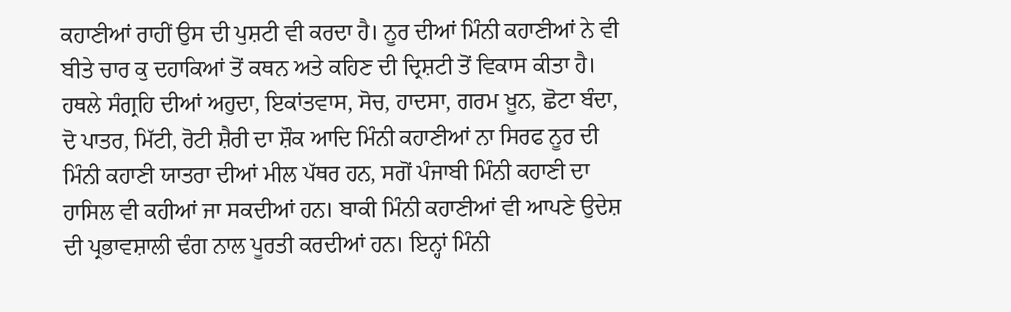ਕਹਾਣੀਆਂ ਰਾਹੀਂ ਉਸ ਦੀ ਪੁਸ਼ਟੀ ਵੀ ਕਰਦਾ ਹੈ। ਨੂਰ ਦੀਆਂ ਮਿੰਨੀ ਕਹਾਣੀਆਂ ਨੇ ਵੀ ਬੀਤੇ ਚਾਰ ਕੁ ਦਹਾਕਿਆਂ ਤੋਂ ਕਥਨ ਅਤੇ ਕਹਿਣ ਦੀ ਦ੍ਰਿਸ਼ਟੀ ਤੋਂ ਵਿਕਾਸ ਕੀਤਾ ਹੈ। ਹਥਲੇ ਸੰਗ੍ਰਹਿ ਦੀਆਂ ਅਹੁਦਾ, ਇਕਾਂਤਵਾਸ, ਸੋਚ, ਹਾਦਸਾ, ਗਰਮ ਖ਼ੂਨ, ਛੋਟਾ ਬੰਦਾ, ਦੋ ਪਾਤਰ, ਮਿੱਟੀ, ਰੋਟੀ ਸ਼ੈਰੀ ਦਾ ਸ਼ੌਕ ਆਦਿ ਮਿੰਨੀ ਕਹਾਣੀਆਂ ਨਾ ਸਿਰਫ ਨੂਰ ਦੀ ਮਿੰਨੀ ਕਹਾਣੀ ਯਾਤਰਾ ਦੀਆਂ ਮੀਲ ਪੱਥਰ ਹਨ, ਸਗੋਂ ਪੰਜਾਬੀ ਮਿੰਨੀ ਕਹਾਣੀ ਦਾ ਹਾਸਿਲ ਵੀ ਕਹੀਆਂ ਜਾ ਸਕਦੀਆਂ ਹਨ। ਬਾਕੀ ਮਿੰਨੀ ਕਹਾਣੀਆਂ ਵੀ ਆਪਣੇ ਉਦੇਸ਼ ਦੀ ਪ੍ਰਭਾਵਸ਼ਾਲੀ ਢੰਗ ਨਾਲ ਪੂਰਤੀ ਕਰਦੀਆਂ ਹਨ। ਇਨ੍ਹਾਂ ਮਿੰਨੀ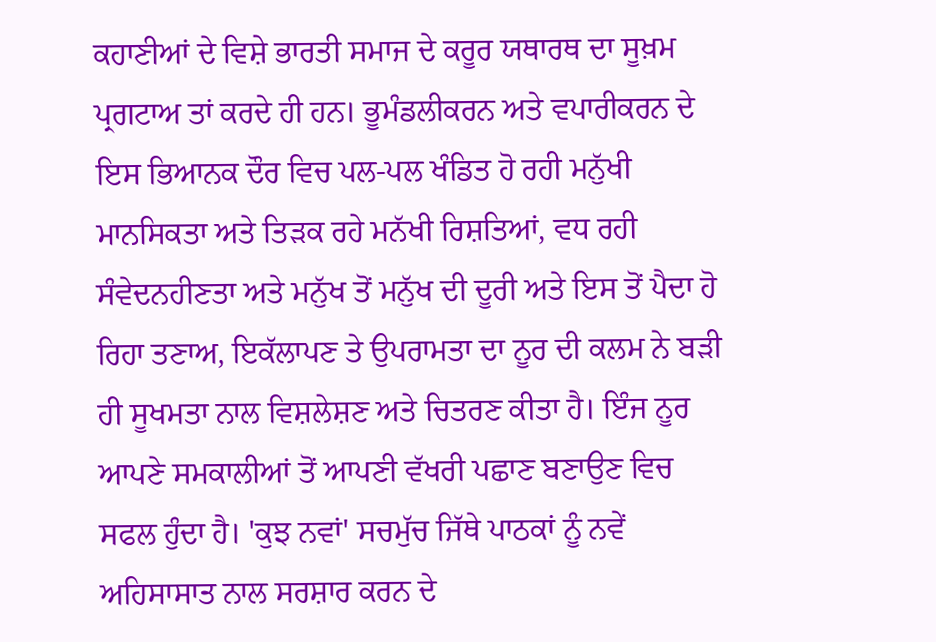ਕਹਾਣੀਆਂ ਦੇ ਵਿਸ਼ੇ ਭਾਰਤੀ ਸਮਾਜ ਦੇ ਕਰੂਰ ਯਥਾਰਥ ਦਾ ਸੂਖ਼ਮ ਪ੍ਰਗਟਾਅ ਤਾਂ ਕਰਦੇ ਹੀ ਹਨ। ਭੂਮੰਡਲੀਕਰਨ ਅਤੇ ਵਪਾਰੀਕਰਨ ਦੇ ਇਸ ਭਿਆਨਕ ਦੌਰ ਵਿਚ ਪਲ-ਪਲ ਖੰਡਿਤ ਹੋ ਰਹੀ ਮਨੁੱਖੀ ਮਾਨਸਿਕਤਾ ਅਤੇ ਤਿੜਕ ਰਹੇ ਮਨੱਖੀ ਰਿਸ਼ਤਿਆਂ, ਵਧ ਰਹੀ ਸੰਵੇਦਨਹੀਣਤਾ ਅਤੇ ਮਨੁੱਖ ਤੋਂ ਮਨੁੱਖ ਦੀ ਦੂਰੀ ਅਤੇ ਇਸ ਤੋਂ ਪੈਦਾ ਹੋ ਰਿਹਾ ਤਣਾਅ, ਇਕੱਲਾਪਣ ਤੇ ਉਪਰਾਮਤਾ ਦਾ ਨੂਰ ਦੀ ਕਲਮ ਨੇ ਬੜੀ ਹੀ ਸੂਖਮਤਾ ਨਾਲ ਵਿਸ਼ਲੇਸ਼ਣ ਅਤੇ ਚਿਤਰਣ ਕੀਤਾ ਹੈ। ਇੰਜ ਨੂਰ ਆਪਣੇ ਸਮਕਾਲੀਆਂ ਤੋਂ ਆਪਣੀ ਵੱਖਰੀ ਪਛਾਣ ਬਣਾਉਣ ਵਿਚ ਸਫਲ ਹੁੰਦਾ ਹੈ। 'ਕੁਝ ਨਵਾਂ' ਸਚਮੁੱਚ ਜਿੱਥੇ ਪਾਠਕਾਂ ਨੂੰ ਨਵੇਂ ਅਹਿਸਾਸਾਤ ਨਾਲ ਸਰਸ਼ਾਰ ਕਰਨ ਦੇ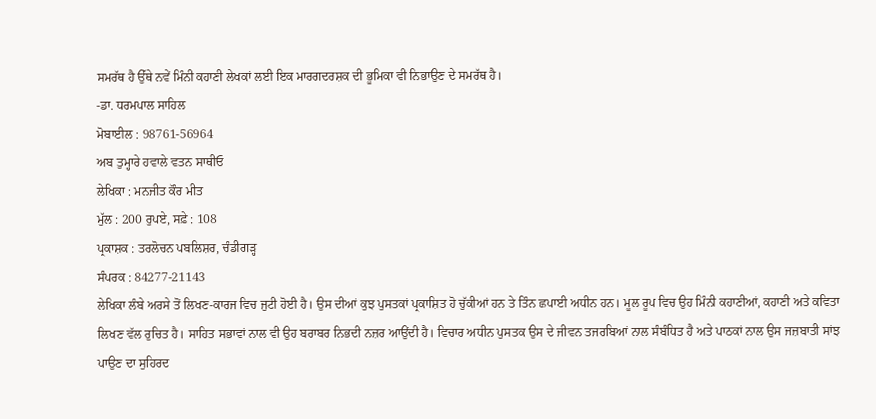ਸਮਰੱਥ ਹੈ ਉੱਥੇ ਨਵੇਂ ਮਿੰਨੀ ਕਹਾਣੀ ਲੇਖਕਾਂ ਲਈ ਇਕ ਮਾਰਗਦਰਸ਼ਕ ਦੀ ਭੂਮਿਕਾ ਵੀ ਨਿਭਾਉਣ ਦੇ ਸਮਰੱਥ ਹੈ।
-ਡਾ. ਧਰਮਪਾਲ ਸਾਹਿਲ
ਮੋਬਾਈਲ : 98761-56964
ਅਬ ਤੁਮ੍ਹਾਰੇ ਹਵਾਲੇ ਵਤਨ ਸਾਥੀਓ
ਲੇਖਿਕਾ : ਮਨਜੀਤ ਕੌਰ ਮੀਤ
ਮੁੱਲ : 200 ਰੁਪਏ, ਸਫ਼ੇ : 108
ਪ੍ਰਕਾਸ਼ਕ : ਤਰਲੋਚਨ ਪਬਲਿਸ਼ਰ, ਚੰਡੀਗੜ੍ਹ
ਸੰਪਰਕ : 84277-21143
ਲੇਖਿਕਾ ਲੰਬੇ ਅਰਸੇ ਤੋਂ ਲਿਖਣ-ਕਾਰਜ ਵਿਚ ਜੁਟੀ ਹੋਈ ਹੈ। ਉਸ ਦੀਆਂ ਕੁਝ ਪੁਸਤਕਾਂ ਪ੍ਰਕਾਸ਼ਿਤ ਹੋ ਚੁੱਕੀਆਂ ਹਨ ਤੇ ਤਿੰਨ ਛਪਾਈ ਅਧੀਨ ਹਨ। ਮੂਲ ਰੂਪ ਵਿਚ ਉਹ ਮਿੰਨੀ ਕਹਾਣੀਆਂ, ਕਹਾਣੀ ਅਤੇ ਕਵਿਤਾ ਲਿਖਣ ਵੱਲ ਰੁਚਿਤ ਹੈ। ਸਾਹਿਤ ਸਭਾਵਾਂ ਨਾਲ ਵੀ ਉਹ ਬਰਾਬਰ ਨਿਭਦੀ ਨਜ਼ਰ ਆਉਂਦੀ ਹੈ। ਵਿਚਾਰ ਅਧੀਨ ਪੁਸਤਕ ਉਸ ਦੇ ਜੀਵਨ ਤਜਰਬਿਆਂ ਨਾਲ ਸੰਬੰਧਿਤ ਹੈ ਅਤੇ ਪਾਠਕਾਂ ਨਾਲ ਉਸ ਜਜ਼ਬਾਤੀ ਸਾਂਝ ਪਾਉਣ ਦਾ ਸੁਹਿਰਦ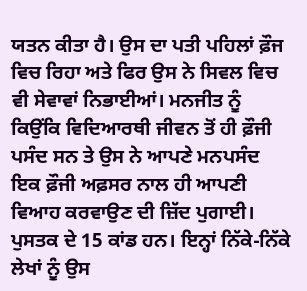ਯਤਨ ਕੀਤਾ ਹੈ। ਉਸ ਦਾ ਪਤੀ ਪਹਿਲਾਂ ਫ਼ੌਜ ਵਿਚ ਰਿਹਾ ਅਤੇ ਫਿਰ ਉਸ ਨੇ ਸਿਵਲ ਵਿਚ ਵੀ ਸੇਵਾਵਾਂ ਨਿਭਾਈਆਂ। ਮਨਜੀਤ ਨੂੰ ਕਿਉਂਕਿ ਵਿਦਿਆਰਥੀ ਜੀਵਨ ਤੋਂ ਹੀ ਫ਼ੌਜੀ ਪਸੰਦ ਸਨ ਤੇ ਉਸ ਨੇ ਆਪਣੇ ਮਨਪਸੰਦ ਇਕ ਫ਼ੌਜੀ ਅਫ਼ਸਰ ਨਾਲ ਹੀ ਆਪਣੀ ਵਿਆਹ ਕਰਵਾਉਣ ਦੀ ਜ਼ਿੱਦ ਪੁਗਾਈ।
ਪੁਸਤਕ ਦੇ 15 ਕਾਂਡ ਹਨ। ਇਨ੍ਹਾਂ ਨਿੱਕੇ-ਨਿੱਕੇ ਲੇਖਾਂ ਨੂੰ ਉਸ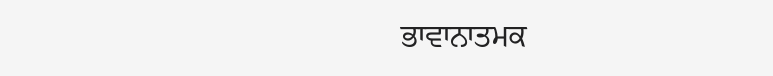ਭਾਵਾਨਾਤਮਕ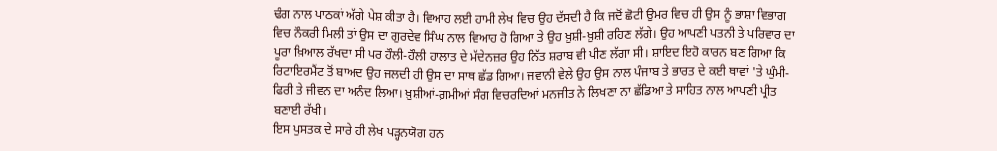ਢੰਗ ਨਾਲ ਪਾਠਕਾਂ ਅੱਗੇ ਪੇਸ਼ ਕੀਤਾ ਹੈ। ਵਿਆਹ ਲਈ ਹਾਮੀ ਲੇਖ ਵਿਚ ਉਹ ਦੱਸਦੀ ਹੈ ਕਿ ਜਦੋਂ ਛੋਟੀ ਉਮਰ ਵਿਚ ਹੀ ਉਸ ਨੂੰ ਭਾਸ਼ਾ ਵਿਭਾਗ ਵਿਚ ਨੌਕਰੀ ਮਿਲੀ ਤਾਂ ਉਸ ਦਾ ਗੁਰਦੇਵ ਸਿੰਘ ਨਾਲ ਵਿਆਹ ਹੋ ਗਿਆ ਤੇ ਉਹ ਖ਼ੁਸ਼ੀ-ਖ਼ੁਸ਼ੀ ਰਹਿਣ ਲੱਗੇ। ਉਹ ਆਪਣੀ ਪਤਨੀ ਤੇ ਪਰਿਵਾਰ ਦਾ ਪੂਰਾ ਖ਼ਿਆਲ ਰੱਖਦਾ ਸੀ ਪਰ ਹੌਲੀ-ਹੌਲੀ ਹਾਲਾਤ ਦੇ ਮੱਦੇਨਜ਼ਰ ਉਹ ਨਿੱਤ ਸ਼ਰਾਬ ਵੀ ਪੀਣ ਲੱਗਾ ਸੀ। ਸ਼ਾਇਦ ਇਹੋ ਕਾਰਨ ਬਣ ਗਿਆ ਕਿ ਰਿਟਾਇਰਮੈਂਟ ਤੋਂ ਬਾਅਦ ਉਹ ਜਲਦੀ ਹੀ ਉਸ ਦਾ ਸਾਥ ਛੱਡ ਗਿਆ। ਜਵਾਨੀ ਵੇਲੇ ਉਹ ਉਸ ਨਾਲ ਪੰਜਾਬ ਤੇ ਭਾਰਤ ਦੇ ਕਈ ਥਾਵਾਂ 'ਤੇ ਘੁੰਮੀ-ਫਿਰੀ ਤੇ ਜੀਵਨ ਦਾ ਅਨੰਦ ਲਿਆ। ਖ਼ੁਸ਼ੀਆਂ-ਗ਼ਮੀਆਂ ਸੰਗ ਵਿਚਰਦਿਆਂ ਮਨਜੀਤ ਨੇ ਲਿਖਣਾ ਨਾ ਛੱਡਿਆ ਤੇ ਸਾਹਿਤ ਨਾਲ ਆਪਣੀ ਪ੍ਰੀਤ ਬਣਾਈ ਰੱਖੀ।
ਇਸ ਪੁਸਤਕ ਦੇ ਸਾਰੇ ਹੀ ਲੇਖ ਪੜ੍ਹਨਯੋਗ ਹਨ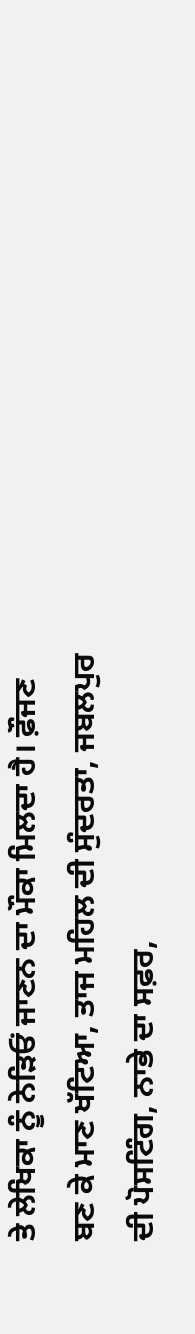ਤੇ ਲੇਖਿਕਾ ਨੂੰ ਨੇੜਿਓਂ ਜਾਣਨ ਦਾ ਮੌਕਾ ਮਿਲਦਾ ਹੈ। ਫ਼ੌਜਣ ਬਣ ਕੇ ਮਾਣ ਖੱਟਿਆ, ਤਾਜ ਮਹਿਲ ਦੀ ਸੁੰਦਰਤਾ, ਜਬਲਪੁਰ ਦੀ ਪੋਸਟਿੰਗ, ਨਾਭੇ ਦਾ ਸਫ਼ਰ,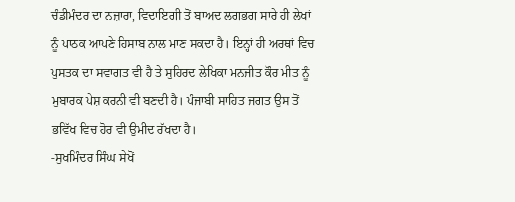ਚੰਡੀਮੰਦਰ ਦਾ ਨਜ਼ਾਰਾ, ਵਿਦਾਇਗੀ ਤੋਂ ਬਾਅਦ ਲਗਭਗ ਸਾਰੇ ਹੀ ਲੇਖਾਂ ਨੂੰ ਪਾਠਕ ਆਪਣੇ ਹਿਸਾਬ ਨਾਲ ਮਾਣ ਸਕਦਾ ਹੈ। ਇਨ੍ਹਾਂ ਹੀ ਅਰਥਾਂ ਵਿਚ ਪੁਸਤਕ ਦਾ ਸਵਾਗਤ ਵੀ ਹੈ ਤੇ ਸੁਹਿਰਦ ਲੇਖਿਕਾ ਮਨਜੀਤ ਕੌਰ ਮੀਤ ਨੂੰ ਮੁਬਾਰਕ ਪੇਸ਼ ਕਰਨੀ ਵੀ ਬਣਦੀ ਹੈ। ਪੰਜਾਬੀ ਸਾਹਿਤ ਜਗਤ ਉਸ ਤੋਂ ਭਵਿੱਖ ਵਿਚ ਹੋਰ ਵੀ ਉਮੀਦ ਰੱਖਦਾ ਹੈ।
-ਸੁਖਮਿੰਦਰ ਸਿੰਘ ਸੇਖੋਂ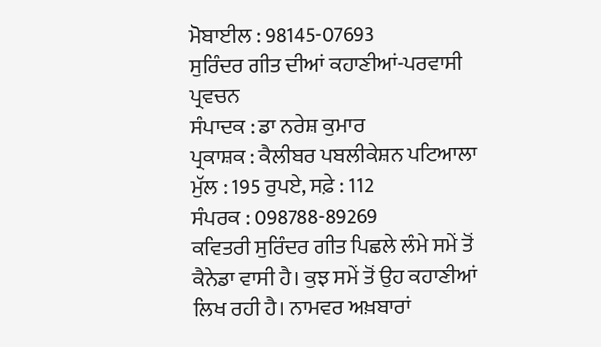ਮੋਬਾਈਲ : 98145-07693
ਸੁਰਿੰਦਰ ਗੀਤ ਦੀਆਂ ਕਹਾਣੀਆਂ-ਪਰਵਾਸੀ ਪ੍ਰਵਚਨ
ਸੰਪਾਦਕ : ਡਾ ਨਰੇਸ਼ ਕੁਮਾਰ
ਪ੍ਰਕਾਸ਼ਕ : ਕੈਲੀਬਰ ਪਬਲੀਕੇਸ਼ਨ ਪਟਿਆਲਾ
ਮੁੱਲ : 195 ਰੁਪਏ, ਸਫ਼ੇ : 112
ਸੰਪਰਕ : 098788-89269
ਕਵਿਤਰੀ ਸੁਰਿੰਦਰ ਗੀਤ ਪਿਛਲੇ ਲੰਮੇ ਸਮੇਂ ਤੋਂ ਕੈਨੇਡਾ ਵਾਸੀ ਹੈ। ਕੁਝ ਸਮੇਂ ਤੋਂ ਉਹ ਕਹਾਣੀਆਂ ਲਿਖ ਰਹੀ ਹੈ। ਨਾਮਵਰ ਅਖ਼ਬਾਰਾਂ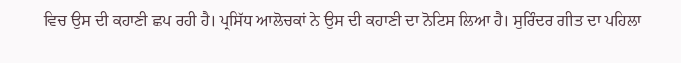ਵਿਚ ਉਸ ਦੀ ਕਹਾਣੀ ਛਪ ਰਹੀ ਹੈ। ਪ੍ਰਸਿੱਧ ਆਲੋਚਕਾਂ ਨੇ ਉਸ ਦੀ ਕਹਾਣੀ ਦਾ ਨੋਟਿਸ ਲਿਆ ਹੈ। ਸੁਰਿੰਦਰ ਗੀਤ ਦਾ ਪਹਿਲਾ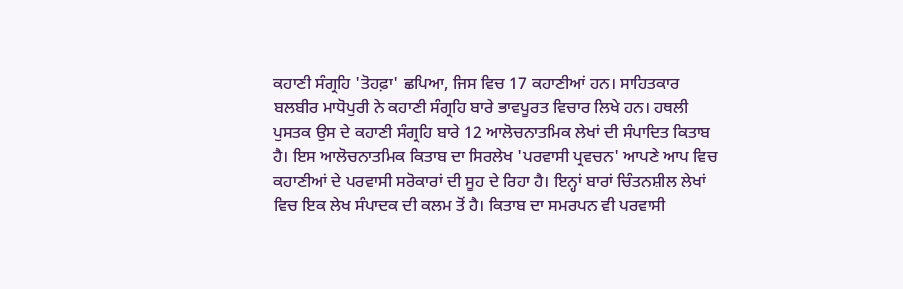ਕਹਾਣੀ ਸੰਗ੍ਰਹਿ 'ਤੋਹਫ਼ਾ' ਛਪਿਆ, ਜਿਸ ਵਿਚ 17 ਕਹਾਣੀਆਂ ਹਨ। ਸਾਹਿਤਕਾਰ ਬਲਬੀਰ ਮਾਧੋਪੁਰੀ ਨੇ ਕਹਾਣੀ ਸੰਗ੍ਰਹਿ ਬਾਰੇ ਭਾਵਪੂਰਤ ਵਿਚਾਰ ਲਿਖੇ ਹਨ। ਹਥਲੀ ਪੁਸਤਕ ਉਸ ਦੇ ਕਹਾਣੀ ਸੰਗ੍ਰਹਿ ਬਾਰੇ 12 ਆਲੋਚਨਾਤਮਿਕ ਲੇਖਾਂ ਦੀ ਸੰਪਾਦਿਤ ਕਿਤਾਬ ਹੈ। ਇਸ ਆਲੋਚਨਾਤਮਿਕ ਕਿਤਾਬ ਦਾ ਸਿਰਲੇਖ 'ਪਰਵਾਸੀ ਪ੍ਰਵਚਨ' ਆਪਣੇ ਆਪ ਵਿਚ ਕਹਾਣੀਆਂ ਦੇ ਪਰਵਾਸੀ ਸਰੋਕਾਰਾਂ ਦੀ ਸੂਹ ਦੇ ਰਿਹਾ ਹੈ। ਇਨ੍ਹਾਂ ਬਾਰਾਂ ਚਿੰਤਨਸ਼ੀਲ ਲੇਖਾਂ ਵਿਚ ਇਕ ਲੇਖ ਸੰਪਾਦਕ ਦੀ ਕਲਮ ਤੋਂ ਹੈ। ਕਿਤਾਬ ਦਾ ਸਮਰਪਨ ਵੀ ਪਰਵਾਸੀ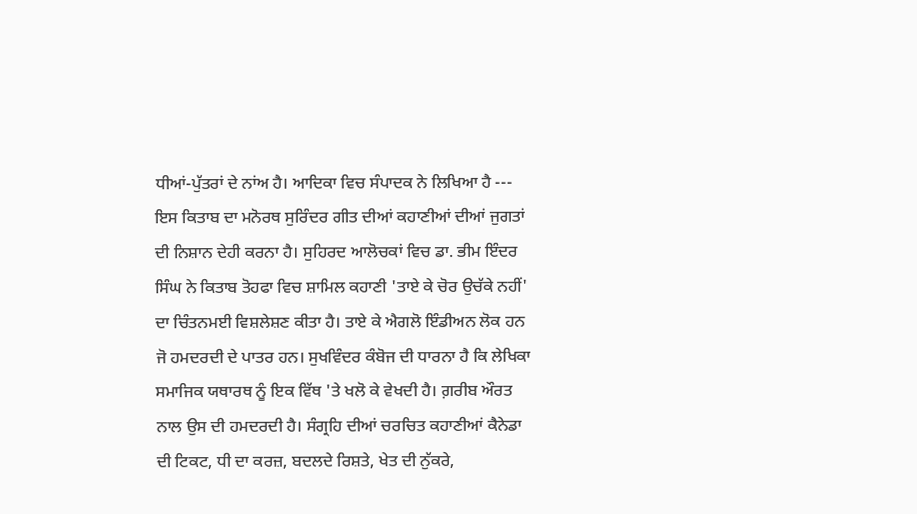ਧੀਆਂ-ਪੁੱਤਰਾਂ ਦੇ ਨਾਂਅ ਹੈ। ਆਦਿਕਾ ਵਿਚ ਸੰਪਾਦਕ ਨੇ ਲਿਖਿਆ ਹੈ --- ਇਸ ਕਿਤਾਬ ਦਾ ਮਨੋਰਥ ਸੁਰਿੰਦਰ ਗੀਤ ਦੀਆਂ ਕਹਾਣੀਆਂ ਦੀਆਂ ਜੁਗਤਾਂ ਦੀ ਨਿਸ਼ਾਨ ਦੇਹੀ ਕਰਨਾ ਹੈ। ਸੁਹਿਰਦ ਆਲੋਚਕਾਂ ਵਿਚ ਡਾ. ਭੀਮ ਇੰਦਰ ਸਿੰਘ ਨੇ ਕਿਤਾਬ ਤੋਹਫਾ ਵਿਚ ਸ਼ਾਮਿਲ ਕਹਾਣੀ 'ਤਾਏ ਕੇ ਚੋਰ ਉਚੱਕੇ ਨਹੀਂ' ਦਾ ਚਿੰਤਨਮਈ ਵਿਸ਼ਲੇਸ਼ਣ ਕੀਤਾ ਹੈ। ਤਾਏ ਕੇ ਐਗਲੋ ਇੰਡੀਅਨ ਲੋਕ ਹਨ ਜੋ ਹਮਦਰਦੀ ਦੇ ਪਾਤਰ ਹਨ। ਸੁਖਵਿੰਦਰ ਕੰਬੋਜ ਦੀ ਧਾਰਨਾ ਹੈ ਕਿ ਲੇਖਿਕਾ ਸਮਾਜਿਕ ਯਥਾਰਥ ਨੂੰ ਇਕ ਵਿੱਥ 'ਤੇ ਖਲੋ ਕੇ ਵੇਖਦੀ ਹੈ। ਗ਼ਰੀਬ ਔਰਤ ਨਾਲ ਉਸ ਦੀ ਹਮਦਰਦੀ ਹੈ। ਸੰਗ੍ਰਹਿ ਦੀਆਂ ਚਰਚਿਤ ਕਹਾਣੀਆਂ ਕੈਨੇਡਾ ਦੀ ਟਿਕਟ, ਧੀ ਦਾ ਕਰਜ਼, ਬਦਲਦੇ ਰਿਸ਼ਤੇ, ਖੇਤ ਦੀ ਨੁੱਕਰੇ,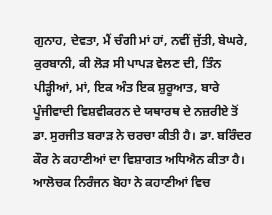ਗੁਨਾਹ, ਦੇਵਤਾ, ਮੈਂ ਚੰਗੀ ਮਾਂ ਹਾਂ, ਨਵੀਂ ਜੁੱਤੀ, ਬੇਘਰੇ, ਕੁਰਬਾਨੀ, ਕੀ ਲੋੜ ਸੀ ਪਾਪੜ ਵੇਲਣ ਦੀ, ਤਿੰਨ ਪੀੜ੍ਹੀਆਂ, ਮਾਂ, ਇਕ ਅੰਤ ਇਕ ਸ਼ੁਰੂਆਤ, ਬਾਰੇ ਪੂੰਜੀਵਾਦੀ ਵਿਸ਼ਵੀਕਰਨ ਦੇ ਯਥਾਰਥ ਦੇ ਨਜ਼ਰੀਏ ਤੋਂ ਡਾ. ਸੁਰਜੀਤ ਬਰਾੜ ਨੇ ਚਰਚਾ ਕੀਤੀ ਹੈ। ਡਾ. ਬਰਿੰਦਰ ਕੌਰ ਨੇ ਕਹਾਣੀਆਂ ਦਾ ਵਿਸ਼ਾਗਤ ਅਧਿਐਨ ਕੀਤਾ ਹੈ। ਆਲੋਚਕ ਨਿਰੰਜਨ ਬੋਹਾ ਨੇ ਕਹਾਣੀਆਂ ਵਿਚ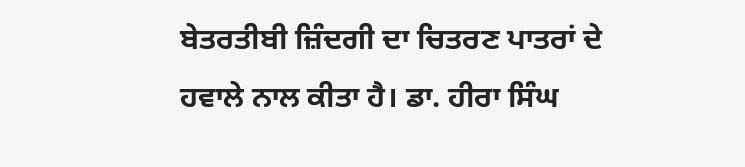ਬੇਤਰਤੀਬੀ ਜ਼ਿੰਦਗੀ ਦਾ ਚਿਤਰਣ ਪਾਤਰਾਂ ਦੇ ਹਵਾਲੇ ਨਾਲ ਕੀਤਾ ਹੈ। ਡਾ. ਹੀਰਾ ਸਿੰਘ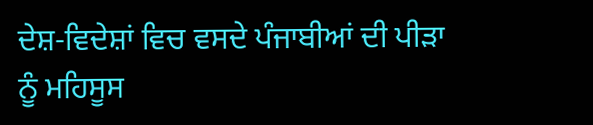ਦੇਸ਼-ਵਿਦੇਸ਼ਾਂ ਵਿਚ ਵਸਦੇ ਪੰਜਾਬੀਆਂ ਦੀ ਪੀੜਾ ਨੂੰ ਮਹਿਸੂਸ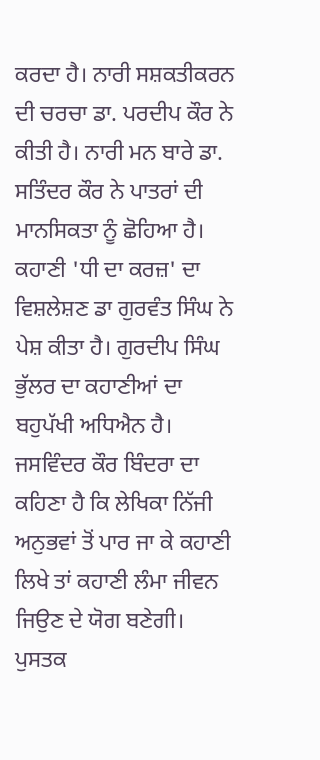ਕਰਦਾ ਹੈ। ਨਾਰੀ ਸਸ਼ਕਤੀਕਰਨ ਦੀ ਚਰਚਾ ਡਾ. ਪਰਦੀਪ ਕੌਰ ਨੇ ਕੀਤੀ ਹੈ। ਨਾਰੀ ਮਨ ਬਾਰੇ ਡਾ. ਸਤਿੰਦਰ ਕੌਰ ਨੇ ਪਾਤਰਾਂ ਦੀ ਮਾਨਸਿਕਤਾ ਨੂੰ ਛੋਹਿਆ ਹੈ। ਕਹਾਣੀ 'ਧੀ ਦਾ ਕਰਜ਼' ਦਾ ਵਿਸ਼ਲੇਸ਼ਣ ਡਾ ਗੁਰਵੰਤ ਸਿੰਘ ਨੇ ਪੇਸ਼ ਕੀਤਾ ਹੈ। ਗੁਰਦੀਪ ਸਿੰਘ ਭੁੱਲਰ ਦਾ ਕਹਾਣੀਆਂ ਦਾ ਬਹੁਪੱਖੀ ਅਧਿਐਨ ਹੈ। ਜਸਵਿੰਦਰ ਕੌਰ ਬਿੰਦਰਾ ਦਾ ਕਹਿਣਾ ਹੈ ਕਿ ਲੇਖਿਕਾ ਨਿੱਜੀ ਅਨੁਭਵਾਂ ਤੋਂ ਪਾਰ ਜਾ ਕੇ ਕਹਾਣੀ ਲਿਖੇ ਤਾਂ ਕਹਾਣੀ ਲੰਮਾ ਜੀਵਨ ਜਿਉਣ ਦੇ ਯੋਗ ਬਣੇਗੀ। ਪੁਸਤਕ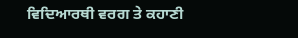ਵਿਦਿਆਰਥੀ ਵਰਗ ਤੇ ਕਹਾਣੀ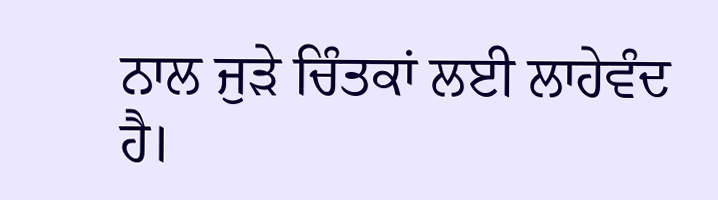ਨਾਲ ਜੁੜੇ ਚਿੰਤਕਾਂ ਲਈ ਲਾਹੇਵੰਦ ਹੈ।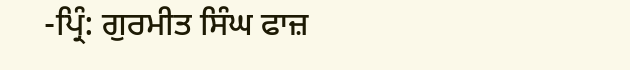-ਪ੍ਰਿੰ: ਗੁਰਮੀਤ ਸਿੰਘ ਫਾਜ਼